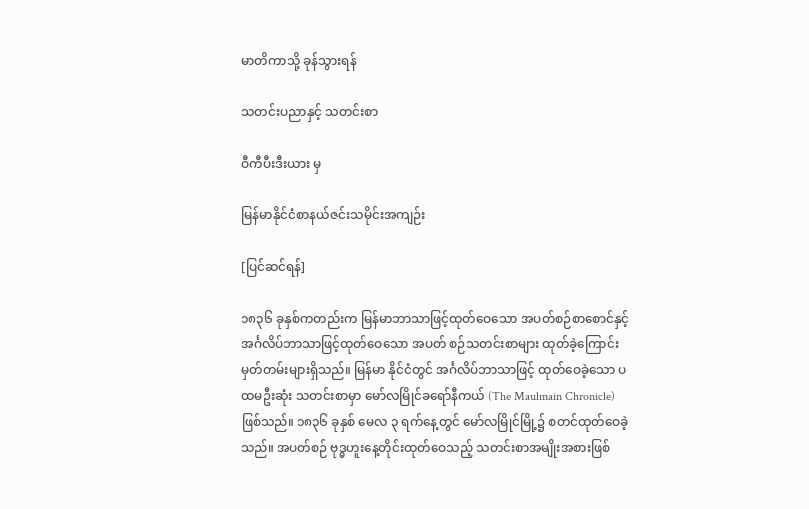မာတိကာသို့ ခုန်သွားရန်

သတင်းပညာနှင့် သတင်းစာ

ဝီကီပီးဒီးယား မှ

မြန်မာနိုင်ငံစာနယ်ဇင်းသမိုင်းအကျဉ်း

[ပြင်ဆင်ရန်]

၁၈၃၆ ခုနှစ်ကတည်းက မြန်မာဘာသာဖြင့်ထုတ်ဝေသော အပတ်စဉ်စာစောင်နှင့် အင်္ဂလိပ်ဘာသာဖြင့်ထုတ်ဝေသော အပတ် စဉ်သတင်းစာများ ထုတ်ခဲ့ကြောင်း မှတ်တမ်းများရှိသည်။ မြန်မာ နိုင်ငံတွင် အင်္ဂလိပ်ဘာသာဖြင့် ထုတ်ဝေခဲ့သော ပထမဦးဆုံး သတင်းစာမှာ မော်လမြိုင်ခရော်နီကယ် (The Maulmain Chronicle) ဖြစ်သည်။ ၁၈၃၆ ခုနှစ် မေလ ၃ ရက်နေ့တွင် မော်လမြိုင်မြို့၌ စတင်ထုတ်ဝေခဲ့သည်။ အပတ်စဉ် ဗုဒ္ဓဟူးနေ့တိုင်းထုတ်ဝေသည့် သတင်းစာအမျိုးအစားဖြစ်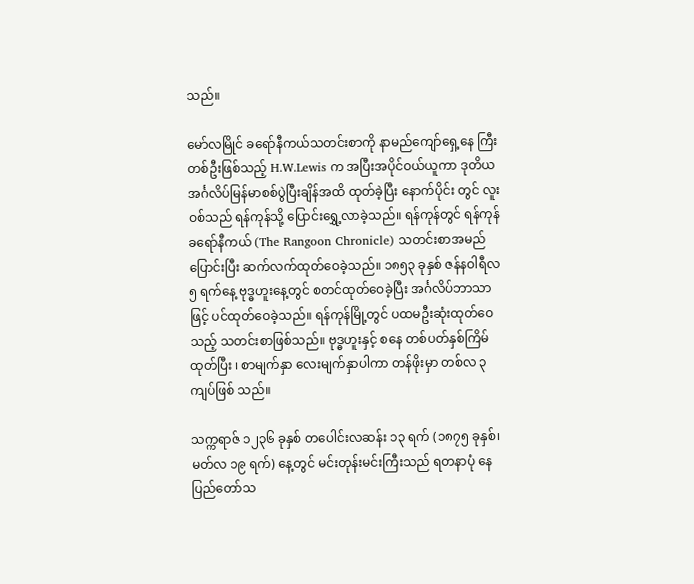သည်။

မော်လမြိုင် ခရော်နီကယ်သတင်းစာကို နာမည်ကျော်ရှေ့နေ ကြီးတစ်ဦးဖြစ်သည့် H.W.Lewis က အပြီးအပိုင်ဝယ်ယူကာ ဒုတိယ အင်္ဂလိပ်မြန်မာစစ်ပွဲပြီးချိန်အထိ ထုတ်ခဲ့ပြီး နောက်ပိုင်း တွင် လူးဝစ်သည် ရန်ကုန်သို့ ပြောင်းရွှေ့လာခဲ့သည်။ ရန်ကုန်တွင် ရန်ကုန်ခရော်နီကယ် (The Rangoon Chronicle) သတင်းစာအမည် ပြောင်းပြီး ဆက်လက်ထုတ်ဝေခဲ့သည်။ ၁၈၅၃ ခုနှစ် ဇန်နဝါရီလ ၅ ရက်နေ့ ဗုဒ္ဓဟူးနေ့တွင် စတင်ထုတ်ဝေခဲ့ပြီး အင်္ဂလိပ်ဘာသာဖြင့် ပင်ထုတ်ဝေခဲ့သည်။ ရန်ကုန်မြို့တွင် ပထမဦးဆုံးထုတ်ဝေသည့် သတင်းစာဖြစ်သည်။ ဗုဒ္ဓဟူးနှင့် စနေ တစ်ပတ်နှစ်ကြိမ်ထုတ်ပြီး ၊ စာမျက်နှာ လေးမျက်နှာပါကာ တန်ဖိုးမှာ တစ်လ ၃ ကျပ်ဖြစ် သည်။

သက္ကရာဇ် ၁၂၃၆ ခုနှစ် တပေါင်းလဆန်း ၁၃ ရက် (၁၈၇၅ ခုနှစ်၊ မတ်လ ၁၉ ရက်) နေ့တွင် မင်းတုန်းမင်းကြီးသည် ရတနာပုံ နေပြည်တော်သ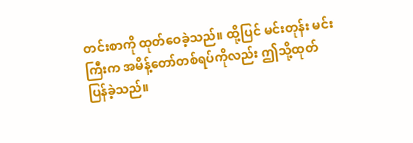တင်းစာကို ထုတ်ဝေခဲ့သည်။ ထို့ပြင် မင်းတုန်း မင်းကြီးက အမိန့်တော်တစ်ရပ်ကိုလည်း ဤသို့ထုတ်ပြန်ခဲ့သည်။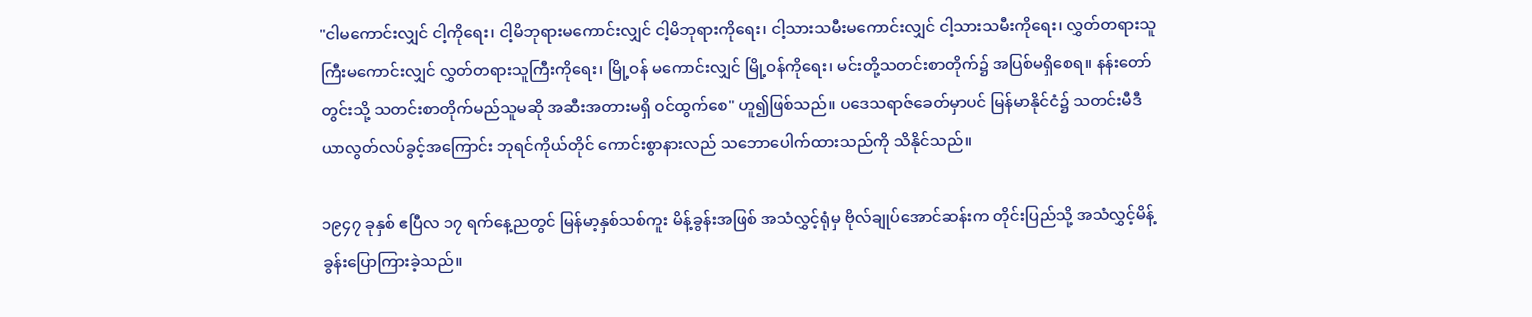"ငါမကောင်းလျှင် ငါ့ကိုရေး၊ ငါ့မိဘုရားမကောင်းလျှင် ငါ့မိဘုရားကိုရေး၊ ငါ့သားသမီးမကောင်းလျှင် ငါ့သားသမီးကိုရေး၊ လွှတ်တရားသူကြီးမကောင်းလျှင် လွှတ်တရားသူကြီးကိုရေး၊ မြို့ဝန် မကောင်းလျှင် မြို့ဝန်ကိုရေး၊ မင်းတို့သတင်းစာတိုက်၌ အပြစ်မရှိစေရ။ နန်းတော်တွင်းသို့ သတင်းစာတိုက်မည်သူမဆို အဆီးအတားမရှိ ဝင်ထွက်စေ" ဟူ၍ဖြစ်သည်။ ပဒေသရာဇ်ခေတ်မှာပင် မြန်မာနိုင်ငံ၌ သတင်းမီဒီယာလွတ်လပ်ခွင့်အကြောင်း ဘုရင်ကိုယ်တိုင် ကောင်းစွာနားလည် သဘောပေါက်ထားသည်ကို သိနိုင်သည်။

၁၉၄၇ ခုနှစ် ဧပြီလ ၁၇ ရက်နေ့ညတွင် မြန်မာ့နှစ်သစ်ကူး မိန့်ခွန်းအဖြစ် အသံလွှင့်ရုံမှ ဗိုလ်ချုပ်အောင်ဆန်းက တိုင်းပြည်သို့ အသံလွှင့်မိန့်ခွန်းပြောကြားခဲ့သည်။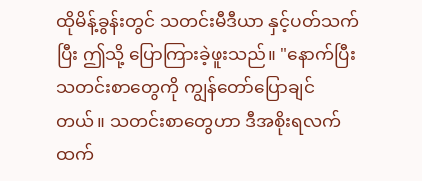ထိုမိန့်ခွန်းတွင် သတင်းမီဒီယာ နှင့်ပတ်သက်ပြီး ဤသို့ ပြောကြားခဲ့ဖူးသည်။ "နောက်ပြီး သတင်းစာတွေကို ကျွန်တော်ပြောချင်တယ်။ သတင်းစာတွေဟာ ဒီအစိုးရလက်ထက်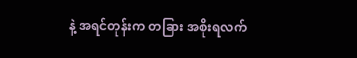နဲ့ အရင်တုန်းက တခြား အစိုးရလက်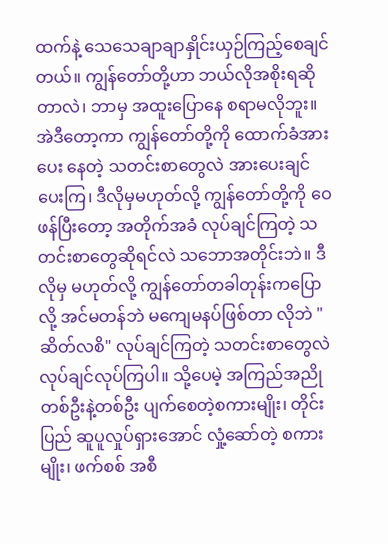ထက်နဲ့ သေသေချာချာနှိုင်းယှဉ်ကြည့်စေချင်တယ်။ ကျွန်တော်တို့ဟာ ဘယ်လိုအစိုးရဆိုတာလဲ၊ ဘာမှ အထူးပြောနေ စရာမလိုဘူး။ အဲဒီတော့ကာ ကျွန်တော်တို့ကို ထောက်ခံအားပေး နေတဲ့ သတင်းစာတွေလဲ အားပေးချင်ပေးကြ၊ ဒီလိုမှမဟုတ်လို့ ကျွန်တော်တို့ကို ဝေဖန်ပြီးတော့ အတိုက်အခံ လုပ်ချင်ကြတဲ့ သတင်းစာတွေဆိုရင်လဲ သဘောအတိုင်းဘဲ။ ဒီလိုမှ မဟုတ်လို့ ကျွန်တော်တခါတုန်းကပြောလို့ အင်မတန်ဘဲ မကျေမနပ်ဖြစ်တာ လိုဘဲ "ဆိတ်လစိ" လုပ်ချင်ကြတဲ့ သတင်းစာတွေလဲ လုပ်ချင်လုပ်ကြပါ။ သို့ပေမဲ့ အကြည်အညို တစ်ဦးနဲ့တစ်ဦး ပျက်စေတဲ့စကားမျိုး၊ တိုင်းပြည် ဆူပူလှုပ်ရှားအောင် လှုံ့ဆော်တဲ့ စကားမျိုး၊ ဖက်စစ် အစီ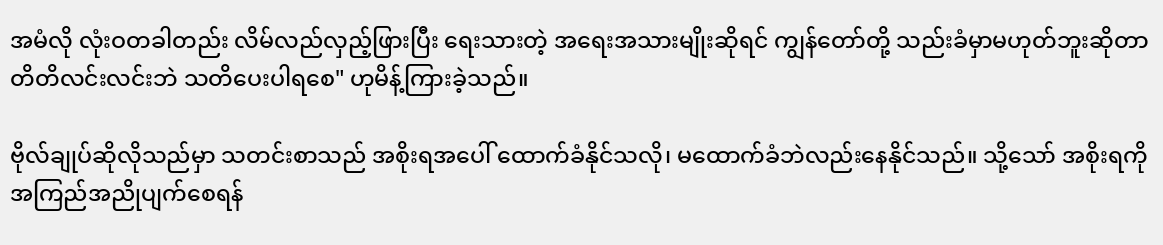အမံလို လုံးဝတခါတည်း လိမ်လည်လှည့်ဖြားပြီး ရေးသားတဲ့ အရေးအသားမျိုးဆိုရင် ကျွန်တော်တို့ သည်းခံမှာမဟုတ်ဘူးဆိုတာ တိတိလင်းလင်းဘဲ သတိပေးပါရစေ" ဟုမိန့်ကြားခဲ့သည်။

ဗိုလ်ချုပ်ဆိုလိုသည်မှာ သတင်းစာသည် အစိုးရအပေါ် ထောက်ခံနိုင်သလို၊ မထောက်ခံဘဲလည်းနေနိုင်သည်။ သို့သော် အစိုးရကို အကြည်အညိုပျက်စေရန်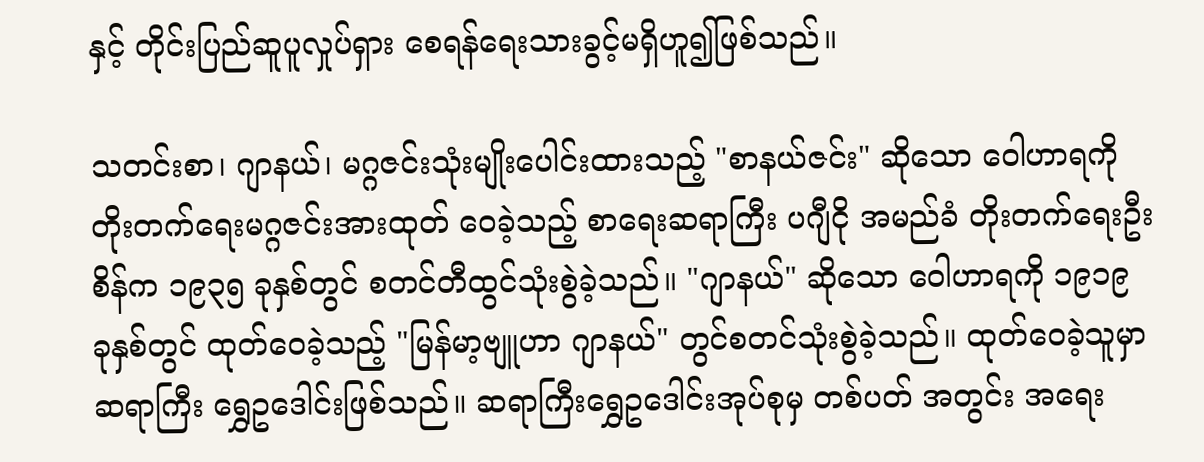နှင့် တိုင်းပြည်ဆူပူလှုပ်ရှား စေရန်ရေးသားခွင့်မရှိဟူ၍ဖြစ်သည်။

သတင်းစာ၊ ဂျာနယ်၊ မဂ္ဂဇင်းသုံးမျိုးပေါင်းထားသည့် "စာနယ်ဇင်း" ဆိုသော ဝေါဟာရကို တိုးတက်ရေးမဂ္ဂဇင်းအားထုတ် ဝေခဲ့သည့် စာရေးဆရာကြီး ပဂျီငို အမည်ခံ တိုးတက်ရေးဦးစိန်က ၁၉၃၅ ခုနှစ်တွင် စတင်တီထွင်သုံးစွဲခဲ့သည်။ "ဂျာနယ်" ဆိုသော ဝေါဟာရကို ၁၉၁၉ ခုနှစ်တွင် ထုတ်ဝေခဲ့သည့် "မြန်မာ့ဗျူဟာ ဂျာနယ်" တွင်စတင်သုံးစွဲခဲ့သည်။ ထုတ်ဝေခဲ့သူမှာ ဆရာကြီး ရွှေဥဒေါင်းဖြစ်သည်။ ဆရာကြီးရွှေဥဒေါင်းအုပ်စုမှ တစ်ပတ် အတွင်း အရေး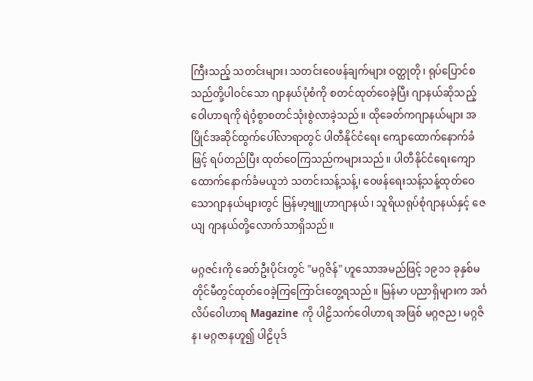ကြီးသည့် သတင်းများ၊ သတင်းဝေဖန်ချက်များ ဝတ္ထုတို၊ ရုပ်ပြောင်စသည်တို့ပါဝင်သော ဂျာနယ်ပုံစံကို စတင်ထုတ်ဝေခဲ့ပြီး ဂျာနယ်ဆိုသည့် ဝေါဟာရကို ရဲဝံ့စွာစတင်သုံးစွဲလာခဲ့သည်။ ထိုခေတ်ကဂျာနယ်များ အပြိုင်အဆိုင်ထွက်ပေါ်လာရာတွင် ပါတီနိုင်ငံရေး ကျောထောက်နောက်ခံဖြင့် ရပ်တည်ပြီး ထုတ်ဝေကြသည်ကများသည်။ ပါတီနိုင်ငံရေးကျောထောက်နောက်ခံမယူဘဲ သတင်းသန့်သန့်၊ ဝေဖန်ရေးသန့်သန့်ထုတ်ဝေသောဂျာနယ်များတွင် မြန်မာ့ဗျူဟာဂျာနယ်၊ သူရိယရုပ်စုံဂျာနယ်နှင့် ဇေယျ ဂျာနယ်တို့လောက်သာရှိသည်။

မဂ္ဂဇင်းကို ခေတ်ဦးပိုင်းတွင် "မဂ္ဂဇိန်" ဟူသောအမည်ဖြင့် ၁၉၁၁ ခုနှစ်မတိုင်မီတွင်ထုတ်ဝေခဲ့ကြကြောင်းတွေ့ရသည်။ မြန်မာ ပညာရှိများက အင်္ဂလိပ်ဝေါဟာရ Magazine ကို ပါဠိသက်ဝေါဟာရ အဖြစ် မဂ္ဂဇည၊ မဂ္ဂဇိန၊ မဂ္ဂဇာနဟူ၍ ပါဠိပုဒ်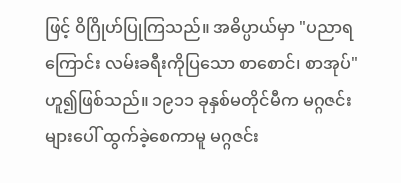ဖြင့် ဝိဂြိုဟ်ပြုကြသည်။ အဓိပ္ပာယ်မှာ "ပညာရကြောင်း လမ်းခရီးကိုပြသော စာစောင်၊ စာအုပ်" ဟူ၍ဖြစ်သည်။ ၁၉၁၁ ခုနှစ်မတိုင်မီက မဂ္ဂဇင်းများပေါ် ထွက်ခဲ့စေကာမူ မဂ္ဂဇင်း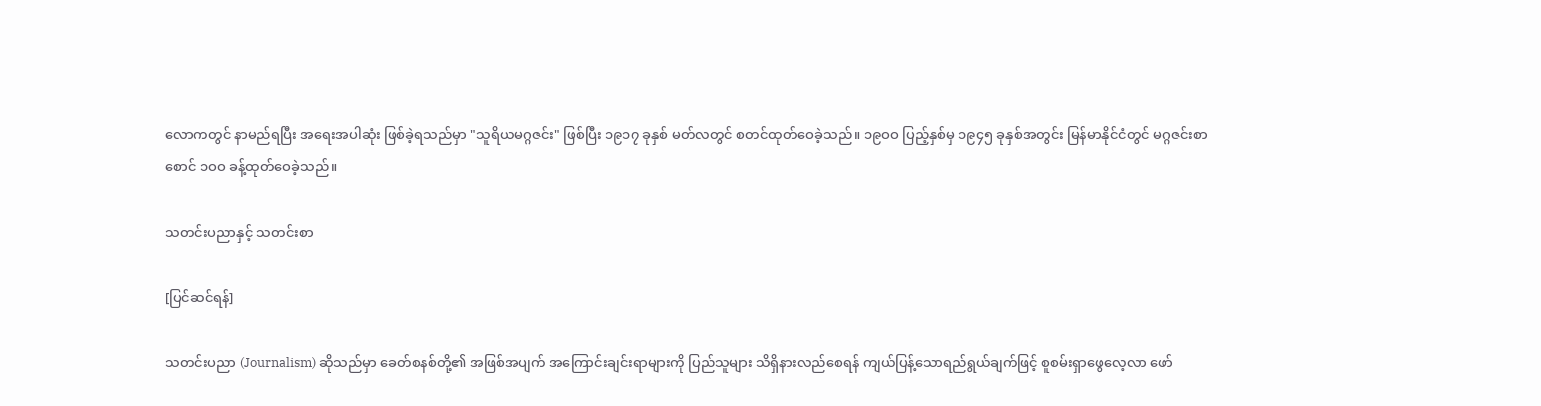လောကတွင် နာမည်ရပြီး အရေးအပါဆုံး ဖြစ်ခဲ့ရသည်မှာ "သူရိယမဂ္ဂဇင်း" ဖြစ်ပြီး ၁၉၁၇ ခုနှစ် မတ်လတွင် စတင်ထုတ်ဝေခဲ့သည်။ ၁၉ဝဝ ပြည့်နှစ်မှ ၁၉၄၅ ခုနှစ်အတွင်း မြန်မာနိုင်ငံတွင် မဂ္ဂဇင်းစာစောင် ၁ဝဝ ခန့်ထုတ်ဝေခဲ့သည်။

သတင်းပညာနှင့် သတင်းစာ

[ပြင်ဆင်ရန်]

သတင်းပညာ (Journalism) ဆိုသည်မှာ ခေတ်စနစ်တို့၏ အဖြစ်အပျက် အကြောင်းချင်းရာများကို ပြည်သူများ သိရှိနားလည်စေရန် ကျယ်ပြန့်သောရည်ရွယ်ချက်ဖြင့် စူစမ်းရှာဖွေလေ့လာ ဖော်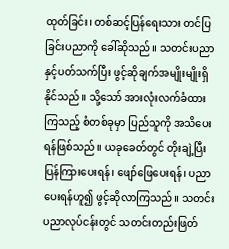ထုတ်ခြင်း၊ တစ်ဆင့်ပြန်ရေးသား တင်ပြခြင်းပညာကို ခေါ်ဆိုသည်။ သတင်းပညာနှင့်ပတ်သက်ပြီး ဖွင့်ဆိုချက်အမျိုးမျိုးရှိနိုင်သည်။ သို့သော် အားလုံးလက်ခံထားကြသည့် စံတစ်ခုမှာ ပြည်သူကို အသိပေးရန်ဖြစ်သည်။ ယခုခေတ်တွင် တိုးချဲ့ပြီး ပြန်ကြားပေးရန်၊ ဖျော်ဖြေပေးရန်၊ ပညာပေးရန်ဟူ၍ ဖွင့်ဆိုလာကြသည်။ သတင်းပညာလုပ်ငန်းတွင် သတင်းတည်းဖြတ်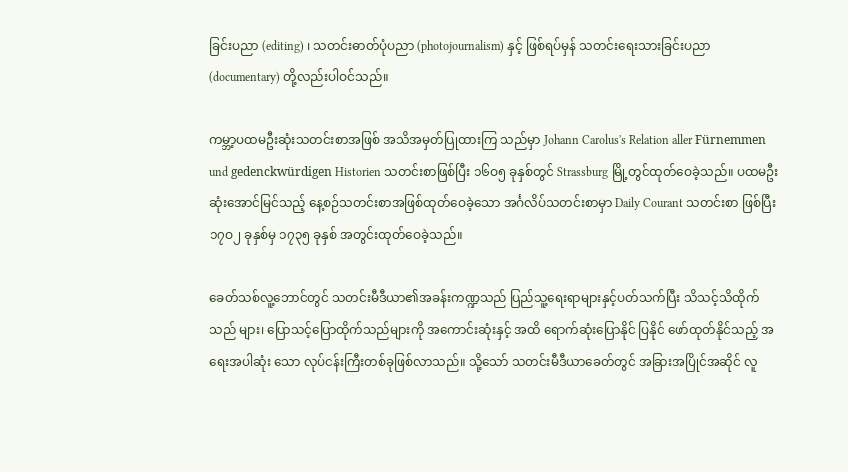ခြင်းပညာ (editing) ၊ သတင်းဓာတ်ပုံပညာ (photojournalism) နှင့် ဖြစ်ရပ်မှန် သတင်းရေးသားခြင်းပညာ (documentary) တို့လည်းပါဝင်သည်။

ကမ္ဘာ့ပထမဦးဆုံးသတင်းစာအဖြစ် အသိအမှတ်ပြုထားကြ သည်မှာ Johann Carolus's Relation aller Fürnemmen und gedenckwürdigen Historien သတင်းစာဖြစ်ပြီး ၁၆ဝ၅ ခုနှစ်တွင် Strassburg မြို့တွင်ထုတ်ဝေခဲ့သည်။ ပထမဦးဆုံးအောင်မြင်သည့် နေ့စဉ်သတင်းစာအဖြစ်ထုတ်ဝေခဲ့သော အင်္ဂလိပ်သတင်းစာမှာ Daily Courant သတင်းစာ ဖြစ်ပြီး ၁၇ဝ၂ ခုနှစ်မှ ၁၇၃၅ ခုနှစ် အတွင်းထုတ်ဝေခဲ့သည်။

ခေတ်သစ်လူ့ဘောင်တွင် သတင်းမီဒီယာ၏အခန်းကဏ္ဍသည် ပြည်သူ့ရေးရာများနှင့်ပတ်သက်ပြီး သိသင့်သိထိုက်သည် များ၊ ပြောသင့်ပြောထိုက်သည်များကို အကောင်းဆုံးနှင့် အထိ ရောက်ဆုံးပြောနိုင် ပြနိုင် ဖော်ထုတ်နိုင်သည့် အရေးအပါဆုံး သော လုပ်ငန်းကြီးတစ်ခုဖြစ်လာသည်။ သို့သော် သတင်းမီဒီယာခေတ်တွင် အခြားအပြိုင်အဆိုင် လူ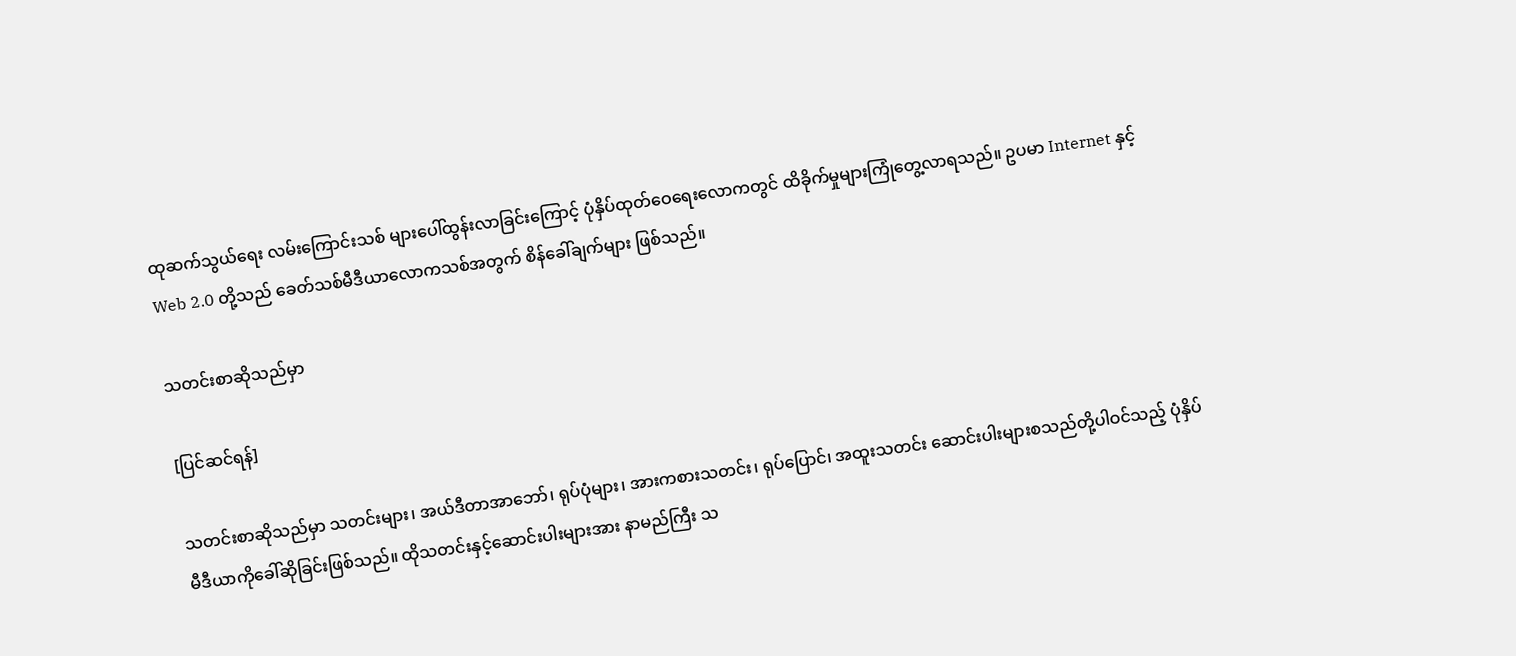ထုဆက်သွယ်ရေး လမ်းကြောင်းသစ် များပေါ်ထွန်းလာခြင်းကြောင့် ပုံနှိပ်ထုတ်ဝေရေးလောကတွင် ထိခိုက်မှုများကြုံတွေ့လာရသည်။ ဥပမာ Internet နှင့် Web 2.0 တို့သည် ခေတ်သစ်မီဒီယာလောကသစ်အတွက် စိန်ခေါ်ချက်များ ဖြစ်သည်။

သတင်းစာဆိုသည်မှာ

[ပြင်ဆင်ရန်]

သတင်းစာဆိုသည်မှာ သတင်းများ၊ အယ်ဒီတာအာဘော်၊ ရုပ်ပုံများ၊ အားကစားသတင်း၊ ရုပ်ပြောင်၊ အထူးသတင်း ဆောင်းပါးများစသည်တို့ပါဝင်သည့် ပုံနှိပ်မီဒီယာကိုခေါ်ဆိုခြင်းဖြစ်သည်။ ထိုသတင်းနှင့်ဆောင်းပါးများအား နာမည်ကြီး သ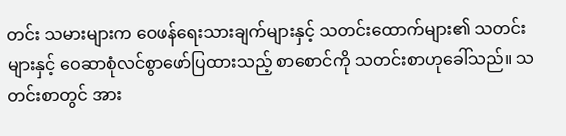တင်း သမားများက ဝေဖန်ရေးသားချက်များနှင့် သတင်းထောက်များ၏ သတင်းများနှင့် ဝေဆာစုံလင်စွာဖော်ပြထားသည့် စာစောင်ကို သတင်းစာဟုခေါ်သည်။ သတင်းစာတွင် အား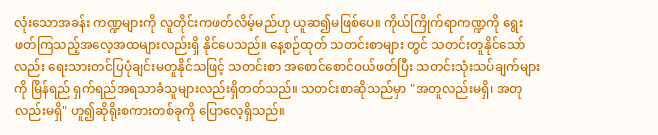လုံးသောအခန်း ကဏ္ဍများကို လူတိုင်းကဖတ်လိမ့်မည်ဟု ယူဆ၍မဖြစ်ပေ။ ကိုယ်ကြိုက်ရာကဏ္ဍကို ရွေးဖတ်ကြသည့်အလေ့အထများလည်းရှိ နိုင်ပေသည်။ နေ့စဉ်ထုတ် သတင်းစာများ တွင် သတင်းတူနိုင်သော်လည်း ရေးသားတင်ပြပုံချင်းမတူနိုင်သဖြင့် သတင်းစာ အစောင်စောင်ဝယ်ဖတ်ပြီး သတင်းသုံးသပ်ချက်များကို မြိန်ရည် ရှက်ရည်အရသာခံသူများလည်းရှိတတ်သည်။ သတင်းစာဆိုသည်မှာ "အတူလည်းမရှိ၊ အတုလည်းမရှိ" ဟူ၍ဆိုရိုးစကားတစ်ခုကို ပြောလေ့ရှိသည်။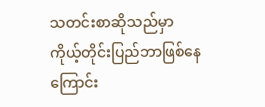သတင်းစာဆိုသည်မှာ ကိုယ့်တိုင်းပြည်ဘာဖြစ်နေကြောင်း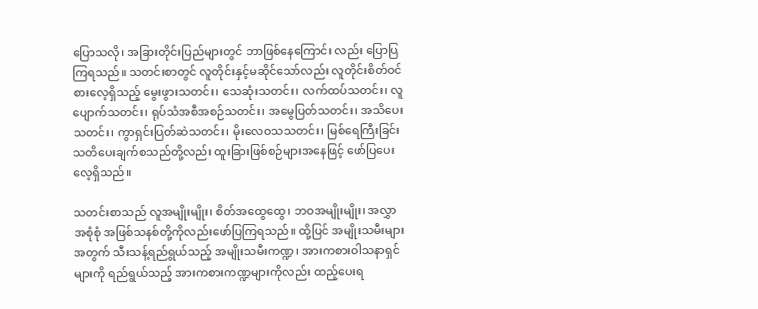ပြောသလို၊ အခြားတိုင်းပြည်များတွင် ဘာဖြစ်နေကြောင်း လည်း ပြောပြကြရသည်။ သတင်းစာတွင် လူတိုင်းနှင့်မဆိုင်သော်လည်း လူတိုင်းစိတ်ဝင်စားလေ့ရှိသည့် မွေးဖွားသတင်း၊ သေဆုံးသတင်း၊ လက်ထပ်သတင်း၊ လူပျောက်သတင်း၊ ရုပ်သံအစီအစဉ်သတင်း၊ အမွေပြတ်သတင်း၊ အသိပေးသတင်း၊ ကွာရှင်းပြတ်ဆဲသတင်း၊ မိုးလေဝသသတင်း၊ မြစ်ရေကြီးခြင်းသတိပေးချက်စသည်တို့လည်း ထူးခြားဖြစ်စဉ်များအနေဖြင့် ဖော်ပြပေးလေ့ရှိသည်။

သတင်းစာသည် လူအမျိုးမျိုး၊ စိတ်အထွေထွေ၊ ဘဝအမျိုးမျိုး၊ အလွှာအစုံစုံ အဖြစ်သနစ်တို့ကိုလည်းဖော်ပြကြရသည်။ ထို့ပြင် အမျိုးသမီးများအတွက် သီးသန့်ရည်ရွယ်သည့် အမျိုးသမီးကဏ္ဍ၊ အားကစားဝါသနာရှင်များကို ရည်ရွယ်သည့် အားကစားကဏ္ဍများကိုလည်း ထည့်ပေးရ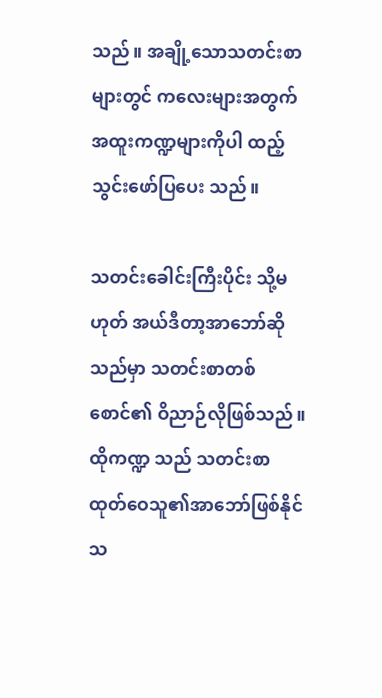သည်။ အချို့သောသတင်းစာများတွင် ကလေးများအတွက် အထူးကဏ္ဍများကိုပါ ထည့်သွင်းဖော်ပြပေး သည်။

သတင်းခေါင်းကြီးပိုင်း သို့မဟုတ် အယ်ဒီတာ့အာဘော်ဆို သည်မှာ သတင်းစာတစ်စောင်၏ ဝိညာဉ်လိုဖြစ်သည်။ ထိုကဏ္ဍ သည် သတင်းစာထုတ်ဝေသူ၏အာဘော်ဖြစ်နိုင်သ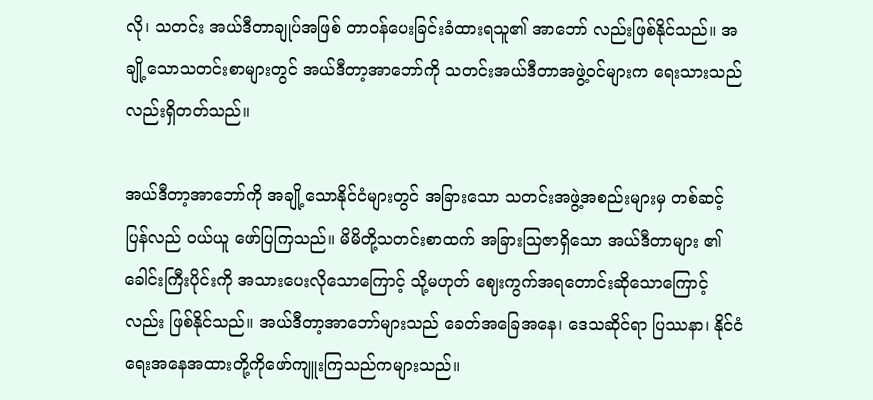လို၊ သတင်း အယ်ဒီတာချုပ်အဖြစ် တာဝန်ပေးခြင်းခံထားရသူ၏ အာဘော် လည်းဖြစ်နိုင်သည်။ အချို့သောသတင်းစာများတွင် အယ်ဒီတာ့အာဘော်ကို သတင်းအယ်ဒီတာအဖွဲ့ဝင်များက ရေးသားသည် လည်းရှိတတ်သည်။

အယ်ဒီတာ့အာဘော်ကို အချို့သောနိုင်ငံများတွင် အခြားသော သတင်းအဖွဲ့အစည်းများမှ တစ်ဆင့်ပြန်လည် ဝယ်ယူ ဖော်ပြကြသည်။ မိမိတို့သတင်းစာထက် အခြားဩဇာရှိသော အယ်ဒီတာများ ၏ ခေါင်းကြီးပိုင်းကို အသားပေးလိုသောကြောင့် သို့မဟုတ် ဈေးကွက်အရတောင်းဆိုသောကြောင့်လည်း ဖြစ်နိုင်သည်။ အယ်ဒီတာ့အာဘော်များသည် ခေတ်အခြေအနေ၊ ဒေသဆိုင်ရာ ပြဿနာ၊ နိုင်ငံရေးအနေအထားတို့ကိုဖော်ကျူးကြသည်ကများသည်။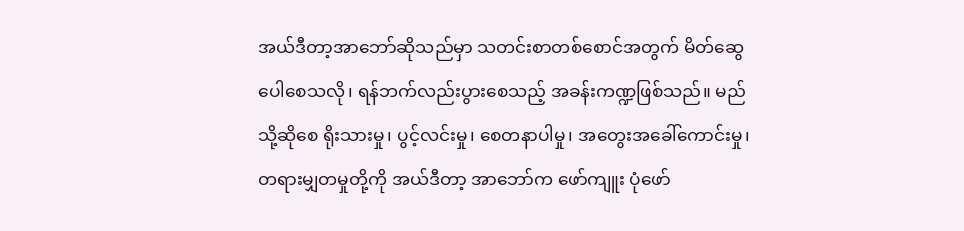အယ်ဒီတာ့အာဘော်ဆိုသည်မှာ သတင်းစာတစ်စောင်အတွက် မိတ်ဆွေပေါစေသလို၊ ရန်ဘက်လည်းပွားစေသည့် အခန်းကဏ္ဍဖြစ်သည်။ မည်သို့ဆိုစေ ရိုးသားမှု၊ ပွင့်လင်းမှု၊ စေတနာပါမှု၊ အတွေးအခေါ်ကောင်းမှု၊ တရားမျှတမှုတို့ကို အယ်ဒီတာ့ အာဘော်က ဖော်ကျူး ပုံဖော်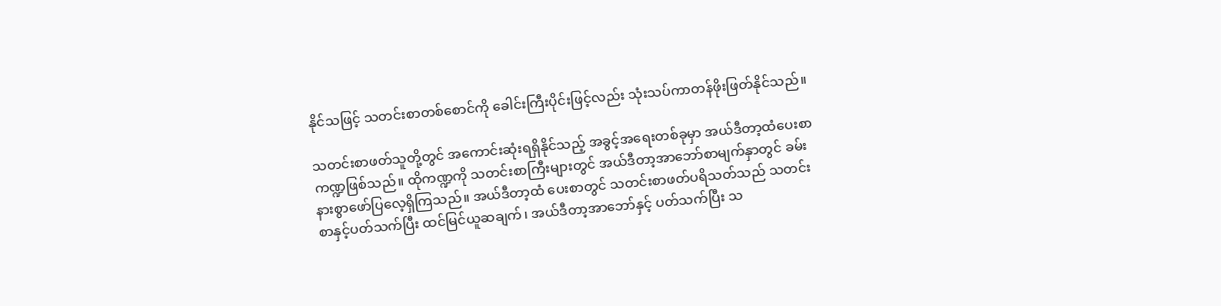နိုင်သဖြင့် သတင်းစာတစ်စောင်ကို ခေါင်းကြီးပိုင်းဖြင့်လည်း သုံးသပ်ကာတန်ဖိုးဖြတ်နိုင်သည်။

သတင်းစာဖတ်သူတို့တွင် အကောင်းဆုံးရရှိနိုင်သည့် အခွင့်အရေးတစ်ခုမှာ အယ်ဒီတာ့ထံပေးစာကဏ္ဍဖြစ်သည်။ ထိုကဏ္ဍကို သတင်းစာကြီးများတွင် အယ်ဒီတာ့အာဘော်စာမျက်နှာတွင် ခမ်းနားစွာဖော်ပြလေ့ရှိကြသည်။ အယ်ဒီတာ့ထံ ပေးစာတွင် သတင်းစာဖတ်ပရိသတ်သည် သတင်းစာနှင့်ပတ်သက်ပြီး ထင်မြင်ယူဆချက်၊ အယ်ဒီတာ့အာဘော်နှင့် ပတ်သက်ပြီး သ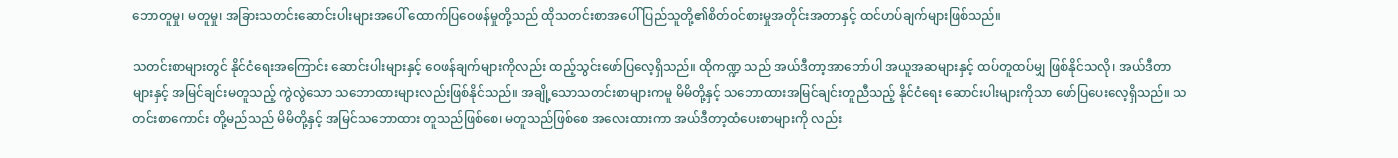ဘောတူမှု၊ မတူမှု၊ အခြားသတင်းဆောင်းပါးများအပေါ် ထောက်ပြဝေဖန်မှုတို့သည် ထိုသတင်းစာအပေါ် ပြည်သူတို့၏စိတ်ဝင်စားမှုအတိုင်းအတာနှင့် ထင်ဟပ်ချက်များဖြစ်သည်။

သတင်းစာများတွင် နိုင်ငံရေးအကြောင်း ဆောင်းပါးများနှင့် ဝေဖန်ချက်များကိုလည်း ထည့်သွင်းဖော်ပြလေ့ရှိသည်။ ထိုကဏ္ဍ သည် အယ်ဒီတာ့အာဘော်ပါ အယူအဆများနှင့် ထပ်တူထပ်မျှ ဖြစ်နိုင်သလို၊ အယ်ဒီတာများနှင့် အမြင်ချင်းမတူသည့် ကွဲလွဲသော သဘောထားများလည်းဖြစ်နိုင်သည်။ အချို့သောသတင်းစာများကမူ မိမိတို့နှင့် သဘောထားအမြင်ချင်းတူညီသည့် နိုင်ငံရေး ဆောင်းပါးများကိုသာ ဖော်ပြပေးလေ့ရှိသည်။ သတင်းစာကောင်း တို့မည်သည် မိမိတို့နှင့် အမြင်သဘောထား တူသည်ဖြစ်စေ၊ မတူသည်ဖြစ်စေ အလေးထားကာ အယ်ဒီတာ့ထံပေးစာများကို လည်း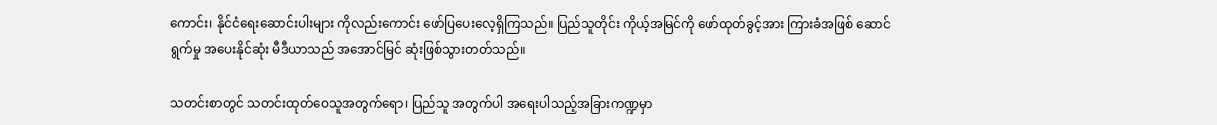ကောင်း၊ နိုင်ငံရေးဆောင်းပါးများ ကိုလည်းကောင်း ဖော်ပြပေးလေ့ရှိကြသည်။ ပြည်သူတိုင်း ကိုယ့်အမြင်ကို ဖော်ထုတ်ခွင့်အား ကြားခံအဖြစ် ဆောင်ရွက်မှု အပေးနိုင်ဆုံး မီဒီယာသည် အအောင်မြင် ဆုံးဖြစ်သွားတတ်သည်။

သတင်းစာတွင် သတင်းထုတ်ဝေသူအတွက်ရော၊ ပြည်သူ အတွက်ပါ အရေးပါသည့်အခြားကဏ္ဍမှာ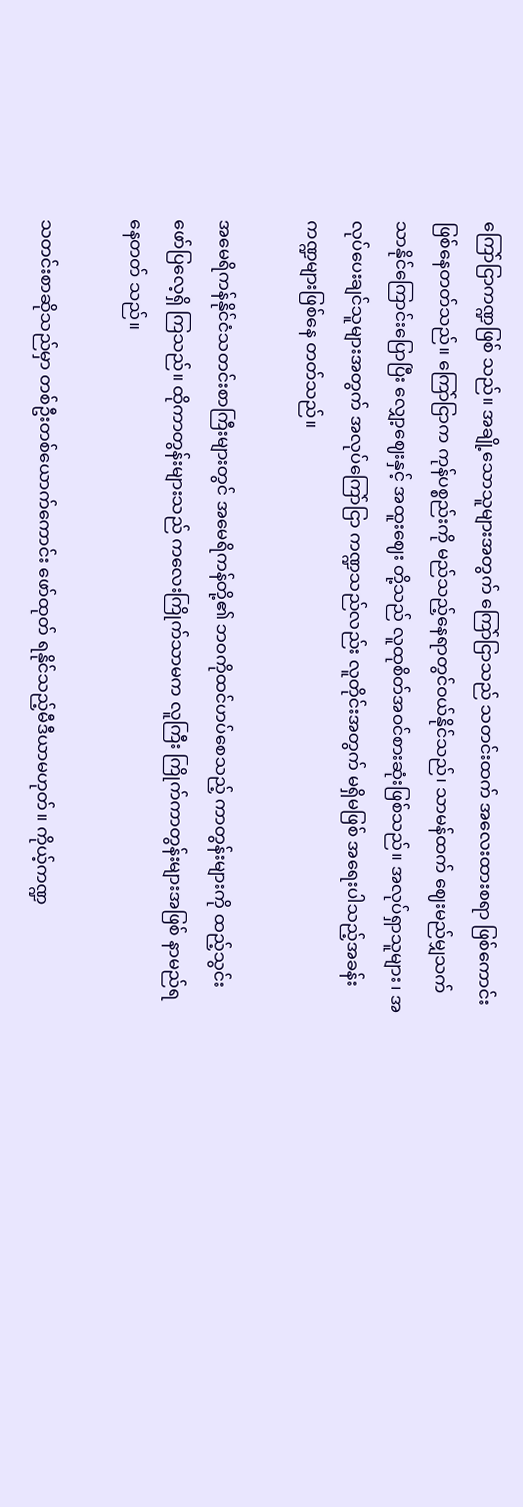ကြော်ငြာကဏ္ဍဖြစ် သည်။ အချို့သောသူများအတွက် ကြော်ငြာသည် သတင်းထက် အလေးထားစရာ ဖြစ်ကောင်းဖြစ်နေတတ်သည်။ ကြော်ငြာက ကုန်ပစ္စည်းကို မည်သည့်နေရာတွင်ဝယ်နိုင်သည်၊ သာမန်ထက် ဈေးမည်မျှသက်သာနိုင်ကြောင်းပြောပြီး လျှော့ဈေးနှင့် အထူးဈေး တို့သည် လူထုစိတ်အဝင်စားဆုံးဖြစ်သည်။ အလုပ်ရှာသူများ၊ အလုပ်ပေးချင်သူများအတွက် အလုပ်ကြော်ငြာ ကဏ္ဍသည်လည်း လူတိုင်းအတွက် မရှိမဖြစ် အရေးပါသည့်အခန်းကဏ္ဍများဖြစ်နေ တတ်သည်။

အမေရိကန်နိုင်ငံသတင်းစာကြီးများတွင် အမေရိကန်တို့၏ ဘဝကိုထင်ဟပ်စေသည့် ကာတွန်းများကို ထည့်သွင်း ဖော်ပြလေ့ရှိ ကြသည်။ ထိုကာတွန်းများသည် ကလေးကြိုက်သာမက လူကြီး ကြိုက်ကာတွန်းများအဖြစ် နာမည်ရနေတတ် သည်။

သတင်းစာဆိုသည်မှာ တစ်ဦးတစ်ယောက်ကောင်း ဖော်ထုတ် ရနိုင်သည့်မီဒီယာမဟုတ်။ ကိုယ့်ကဏ္ဍ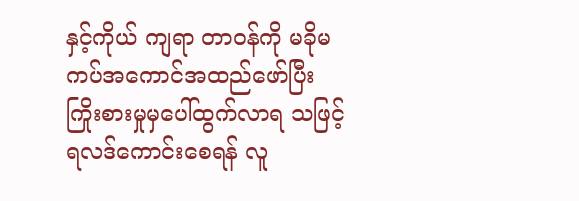နှင့်ကိုယ် ကျရာ တာဝန်ကို မခိုမကပ်အကောင်အထည်ဖော်ပြီး ကြိုးစားမှုမှပေါ်ထွက်လာရ သဖြင့် ရလဒ်ကောင်းစေရန် လူ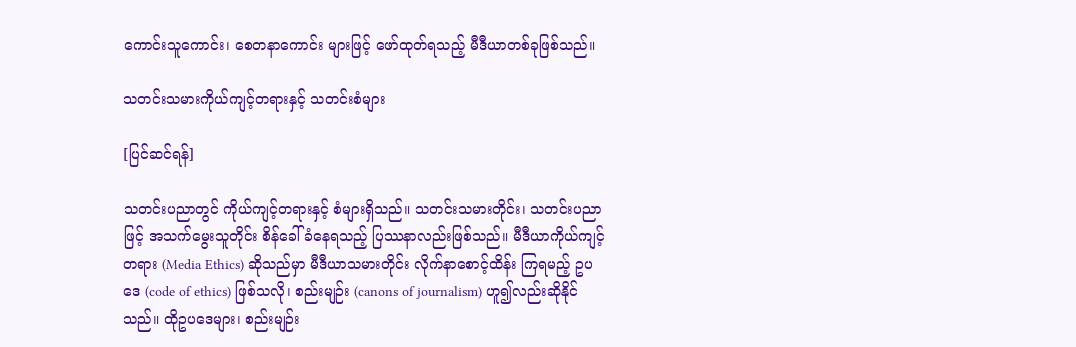ကောင်းသူကောင်း၊ စေတနာကောင်း များဖြင့် ဖော်ထုတ်ရသည့် မီဒီယာတစ်ခုဖြစ်သည်။

သတင်းသမားကိုယ်ကျင့်တရားနှင့် သတင်းစံများ

[ပြင်ဆင်ရန်]

သတင်းပညာတွင် ကိုယ်ကျင့်တရားနှင့် စံများရှိသည်။ သတင်းသမားတိုင်း၊ သတင်းပညာဖြင့် အသက်မွေးသူတိုင်း စိန်ခေါ် ခံနေရသည့် ပြဿနာလည်းဖြစ်သည်။ မီဒီယာကိုယ်ကျင့်တရား (Media Ethics) ဆိုသည်မှာ မီဒီယာသမားတိုင်း လိုက်နာစောင့်ထိန်း ကြရမည့် ဥပဒေ (code of ethics) ဖြစ်သလို၊ စည်းမျဉ်း (canons of journalism) ဟူ၍လည်းဆိုနိုင်သည်။ ထိုဥပဒေများ၊ စည်းမျဉ်း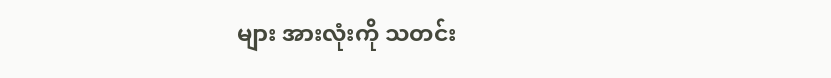များ အားလုံးကို သတင်း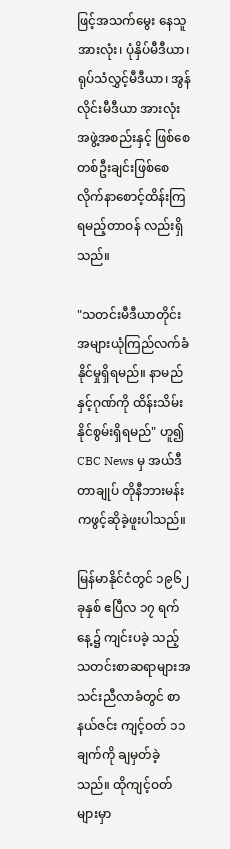ဖြင့်အသက်မွေး နေသူအားလုံး၊ ပုံနှိပ်မီဒီယာ၊ ရုပ်သံလွှင့်မီဒီယာ၊ အွန်လိုင်းမီဒီယာ အားလုံး အဖွဲ့အစည်းနှင့် ဖြစ်စေ တစ်ဦးချင်းဖြစ်စေ လိုက်နာစောင့်ထိန်းကြရမည့်တာဝန် လည်းရှိသည်။

"သတင်းမီဒီယာတိုင်း အများယုံကြည်လက်ခံနိုင်မှုရှိရမည်။ နာမည်နှင့်ဂုဏ်ကို ထိန်းသိမ်းနိုင်စွမ်းရှိရမည်" ဟူ၍ CBC News မှ အယ်ဒီတာချုပ် တိုနီဘားမန်းကဖွင့်ဆိုခဲ့ဖူးပါသည်။

မြန်မာနိုင်ငံတွင် ၁၉၆၂ ခုနှစ် ဧပြီလ ၁၇ ရက်နေ့၌ ကျင်းပခဲ့ သည့် သတင်းစာဆရာများအသင်းညီလာခံတွင် စာနယ်ဇင်း ကျင့်ဝတ် ၁၁ ချက်ကို ချမှတ်ခဲ့သည်။ ထိုကျင့်ဝတ်များမှာ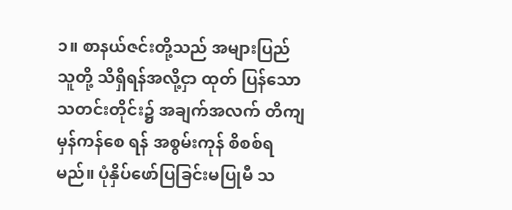၁။ စာနယ်ဇင်းတို့သည် အများပြည်သူတို့ သိရှိရန်အလို့ငှာ ထုတ် ပြန်သော သတင်းတိုင်း၌ အချက်အလက် တိကျမှန်ကန်စေ ရန် အစွမ်းကုန် စိစစ်ရမည်။ ပုံနှိပ်ဖော်ပြခြင်းမပြုမီ သ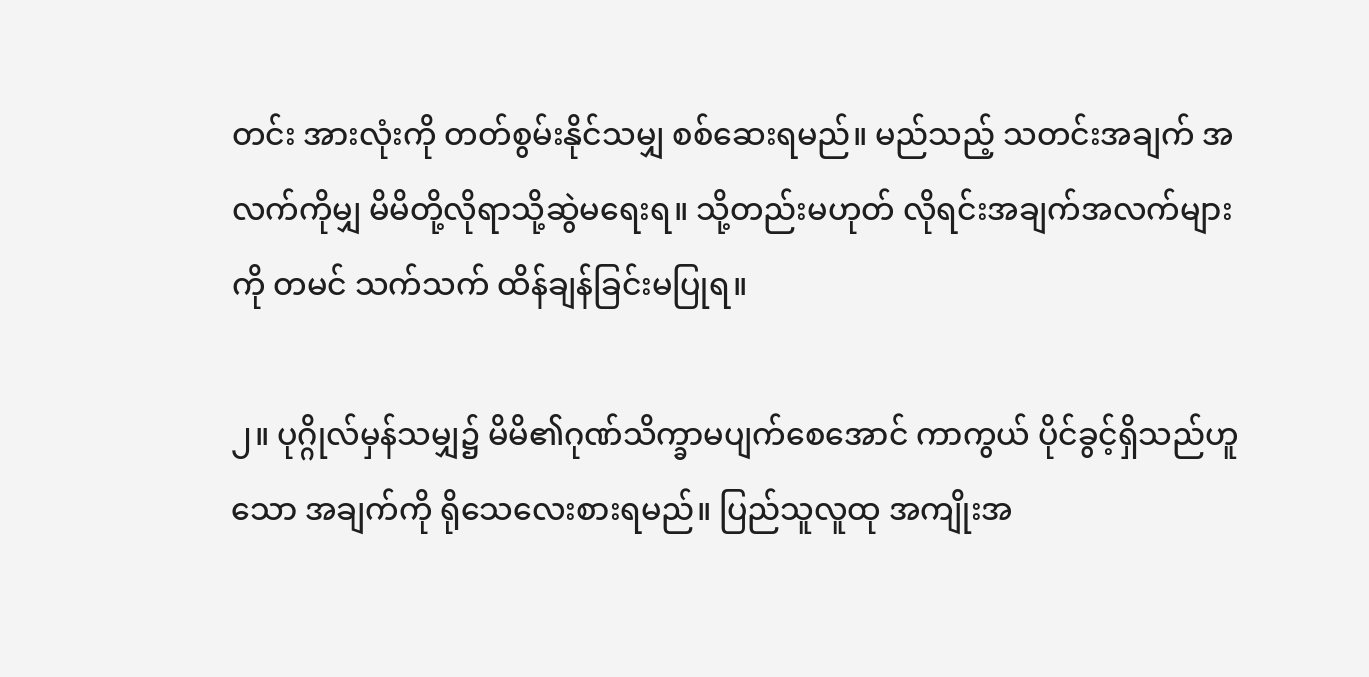တင်း အားလုံးကို တတ်စွမ်းနိုင်သမျှ စစ်ဆေးရမည်။ မည်သည့် သတင်းအချက် အလက်ကိုမျှ မိမိတို့လိုရာသို့ဆွဲမရေးရ။ သို့တည်းမဟုတ် လိုရင်းအချက်အလက်များကို တမင် သက်သက် ထိန်ချန်ခြင်းမပြုရ။

၂။ ပုဂ္ဂိုလ်မှန်သမျှ၌ မိမိ၏ဂုဏ်သိက္ခာမပျက်စေအောင် ကာကွယ် ပိုင်ခွင့်ရှိသည်ဟူသော အချက်ကို ရိုသေလေးစားရမည်။ ပြည်သူလူထု အကျိုးအ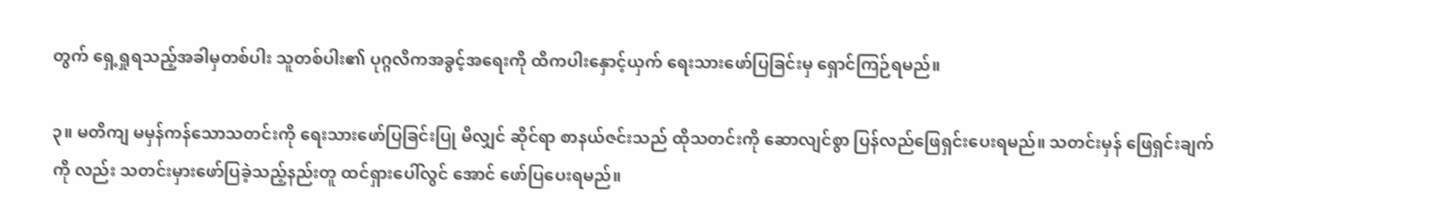တွက် ရှေ့ရှုရသည့်အခါမှတစ်ပါး သူတစ်ပါး၏ ပုဂ္ဂလိကအခွင့်အရေးကို ထိကပါးနှောင့်ယှက် ရေးသားဖော်ပြခြင်းမှ ရှောင်ကြဉ်ရမည်။

၃။ မတိကျ မမှန်ကန်သောသတင်းကို ရေးသားဖော်ပြခြင်းပြု မိလျှင် ဆိုင်ရာ စာနယ်ဇင်းသည် ထိုသတင်းကို ဆောလျင်စွာ ပြန်လည်ဖြေရှင်းပေးရမည်။ သတင်းမှန် ဖြေရှင်းချက်ကို လည်း သတင်းမှားဖော်ပြခဲ့သည့်နည်းတူ ထင်ရှားပေါ်လွင် အောင် ဖော်ပြပေးရမည်။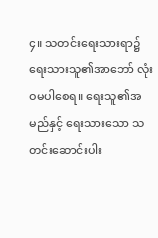၄။ သတင်းရေးသားရာ၌ ရေးသားသူ၏အာဘော် လုံးဝမပါစေရ။ ရေးသူ၏အမည်နှင့် ရေးသားသော သတင်းဆောင်းပါး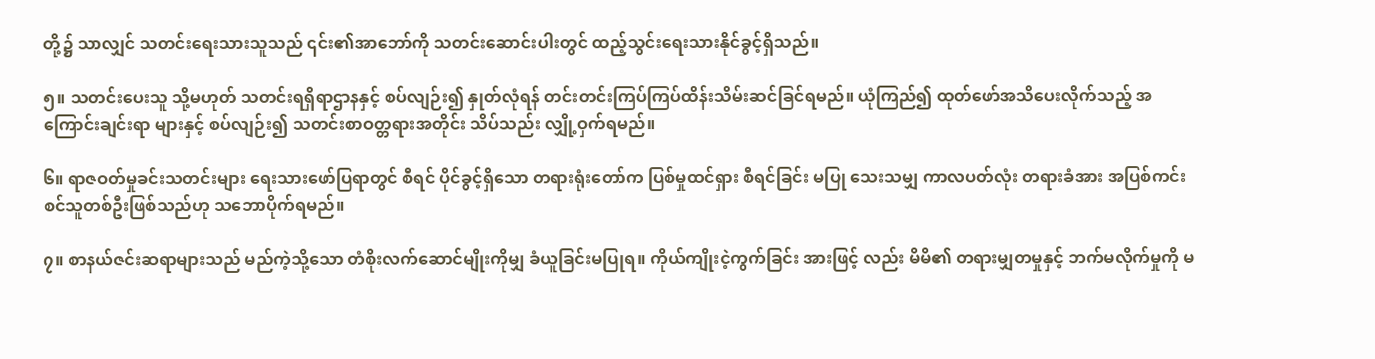တို့၌ သာလျှင် သတင်းရေးသားသူသည် ၎င်း၏အာဘော်ကို သတင်းဆောင်းပါးတွင် ထည့်သွင်းရေးသားနိုင်ခွင့်ရှိသည်။

၅။ သတင်းပေးသူ သို့မဟုတ် သတင်းရရှိရာဌာနနှင့် စပ်လျဉ်း၍ နှုတ်လုံရန် တင်းတင်းကြပ်ကြပ်ထိန်းသိမ်းဆင်ခြင်ရမည်။ ယုံကြည်၍ ထုတ်ဖော်အသိပေးလိုက်သည့် အကြောင်းချင်းရာ များနှင့် စပ်လျဉ်း၍ သတင်းစာဝတ္တရားအတိုင်း သိပ်သည်း လျှို့ဝှက်ရမည်။

၆။ ရာဇဝတ်မှုခင်းသတင်းများ ရေးသားဖော်ပြရာတွင် စီရင် ပိုင်ခွင့်ရှိသော တရားရုံးတော်က ပြစ်မှုထင်ရှား စီရင်ခြင်း မပြု သေးသမျှ ကာလပတ်လုံး တရားခံအား အပြစ်ကင်း စင်သူတစ်ဦးဖြစ်သည်ဟု သဘောပိုက်ရမည်။

၇။ စာနယ်ဇင်းဆရာများသည် မည်ကဲ့သို့သော တံစိုးလက်ဆောင်မျိုးကိုမျှ ခံယူခြင်းမပြုရ။ ကိုယ်ကျိုးငဲ့ကွက်ခြင်း အားဖြင့် လည်း မိမိ၏ တရားမျှတမှုနှင့် ဘက်မလိုက်မှုကို မ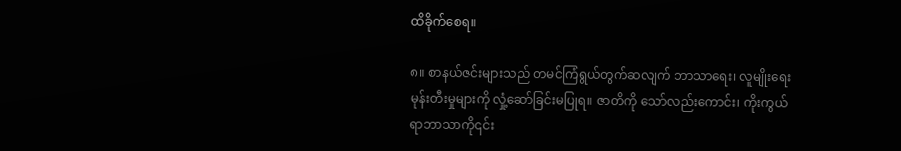ထိခိုက်စေရ။

၈။ စာနယ်ဇင်းများသည် တမင်ကြံရွယ်တွက်ဆလျက် ဘာသာရေး၊ လူမျိုးရေးမုန်းတီးမှုများကို လှုံ့ဆော်ခြင်းမပြုရ။ ဇာတိကို သော်လည်းကောင်း၊ ကိုးကွယ်ရာဘာသာကို၎င်း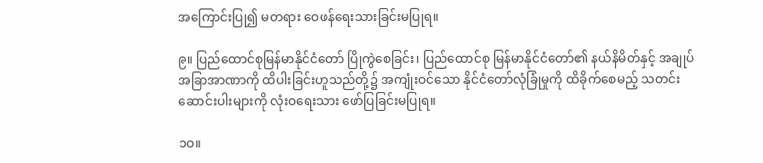အကြောင်းပြု၍ မတရား ဝေဖန်ရေးသားခြင်းမပြုရ။

၉။ ပြည်ထောင်စုမြန်မာနိုင်ငံတော် ပြိုကွဲစေခြင်း၊ ပြည်ထောင်စု မြန်မာနိုင်ငံတော်၏ နယ်နိမိတ်နှင့် အချုပ်အခြာအာဏာကို ထိပါးခြင်းဟူသည်တို့၌ အကျုံးဝင်သော နိုင်ငံတော်လုံခြုံမှုကို ထိခိုက်စေမည့် သတင်းဆောင်းပါးများကို လုံးဝရေးသား ဖော်ပြခြင်းမပြုရ။

၁ဝ။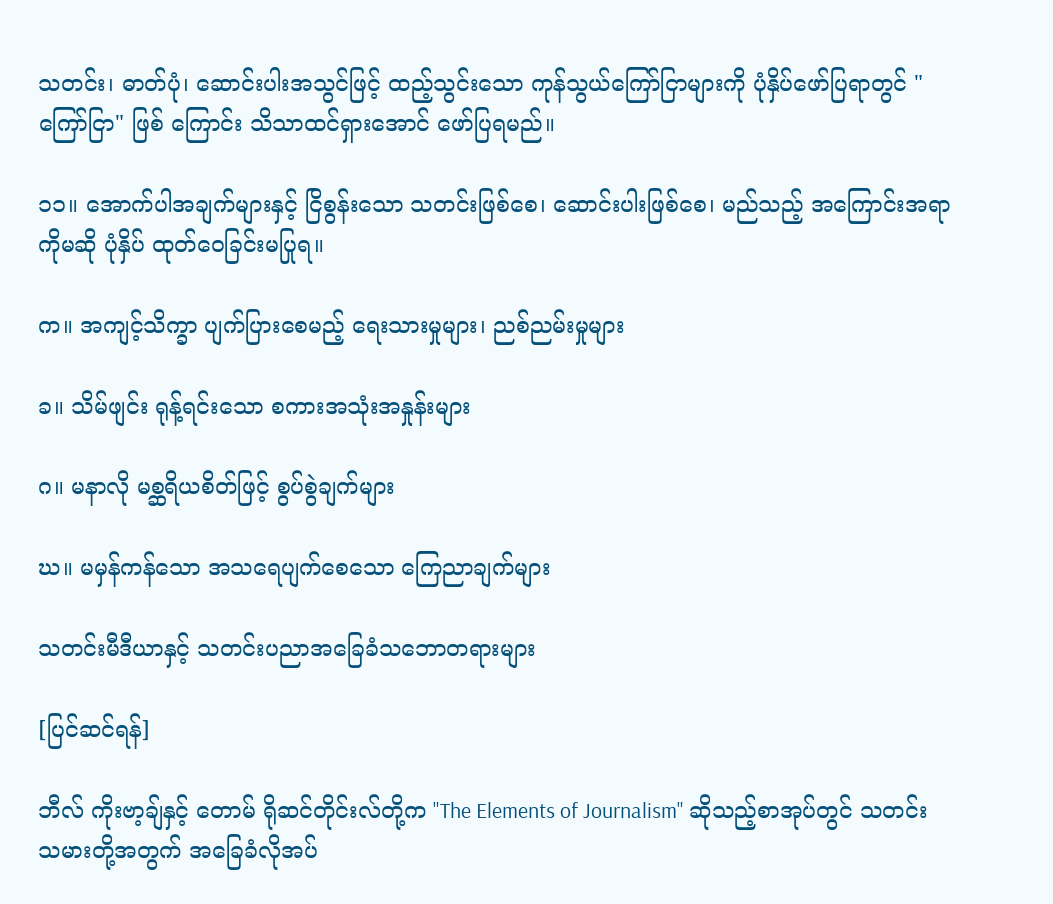သတင်း၊ ဓာတ်ပုံ၊ ဆောင်းပါးအသွင်ဖြင့် ထည့်သွင်းသော ကုန်သွယ်ကြော်ငြာများကို ပုံနှိပ်ဖော်ပြရာတွင် "ကြော်ငြာ" ဖြစ် ကြောင်း သိသာထင်ရှားအောင် ဖော်ပြရမည်။

၁၁။ အောက်ပါအချက်များနှင့် ငြိစွန်းသော သတင်းဖြစ်စေ၊ ဆောင်းပါးဖြစ်စေ၊ မည်သည့် အကြောင်းအရာကိုမဆို ပုံနှိပ် ထုတ်ဝေခြင်းမပြုရ။

က။ အကျင့်သိက္ခာ ပျက်ပြားစေမည့် ရေးသားမှုများ၊ ညစ်ညမ်းမှုများ

ခ။ သိမ်ဖျင်း ရုန့်ရင်းသော စကားအသုံးအနှုန်းများ

ဂ။ မနာလို မစ္ဆရိယစိတ်ဖြင့် စွပ်စွဲချက်များ

ဃ။ မမှန်ကန်သော အသရေပျက်စေသော ကြေညာချက်များ

သတင်းမီဒီယာနှင့် သတင်းပညာအခြေခံသဘောတရားများ

[ပြင်ဆင်ရန်]

ဘီလ် ကိုးဗာ့ချ်နှင့် တောမ် ရိုဆင်တိုင်းလ်တို့က "The Elements of Journalism" ဆိုသည့်စာအုပ်တွင် သတင်းသမားတို့အတွက် အခြေခံလိုအပ်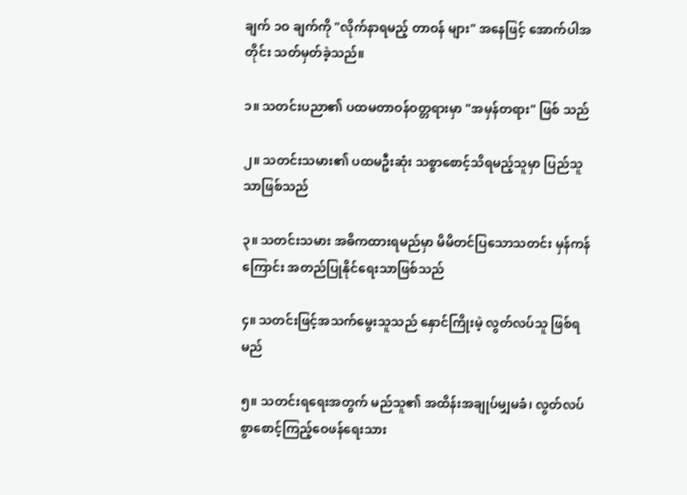ချက် ၁ဝ ချက်ကို "လိုက်နာရမည့် တာဝန် များ" အနေဖြင့် အောက်ပါအတိုင်း သတ်မှတ်ခဲ့သည်။

၁။ သတင်းပညာ၏ ပထမတာဝန်ဝတ္တရားမှာ "အမှန်တရား" ဖြစ် သည်

၂။ သတင်းသမား၏ ပထမဦးဆုံး သစ္စာစောင့်သိရမည့်သူမှာ ပြည်သူသာဖြစ်သည်

၃။ သတင်းသမား အဓိကထားရမည်မှာ မိမိတင်ပြသောသတင်း မှန်ကန်ကြောင်း အတည်ပြုနိုင်ရေးသာဖြစ်သည်

၄။ သတင်းဖြင့်အသက်မွေးသူသည် နှောင်ကြိုးမဲ့ လွတ်လပ်သူ ဖြစ်ရမည်

၅။ သတင်းရရေးအတွက် မည်သူ၏ အထိန်းအချုပ်မျှမခံ၊ လွတ်လပ်စွာစောင့်ကြည့်ဝေဖန်ရေးသား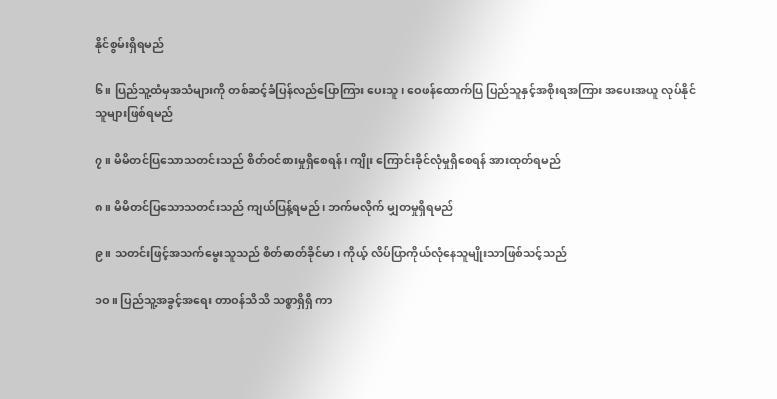နိုင်စွမ်းရှိရမည်

၆။ ပြည်သူ့ထံမှအသံများကို တစ်ဆင့်ခံပြန်လည်ပြောကြား ပေးသူ၊ ဝေဖန်ထောက်ပြ ပြည်သူနှင့်အစိုးရအကြား အပေးအယူ လုပ်နိုင်သူများဖြစ်ရမည်

၇။ မိမိတင်ပြသောသတင်းသည် စိတ်ဝင်စားမှုရှိစေရန်၊ ကျိုး ကြောင်းခိုင်လုံမှုရှိစေရန် အားထုတ်ရမည်

၈။ မိမိတင်ပြသောသတင်းသည် ကျယ်ပြန့်ရမည်၊ ဘက်မလိုက် မျှတမှုရှိရမည်

၉။ သတင်းဖြင့်အသက်မွေးသူသည် စိတ်ဓာတ်ခိုင်မာ၊ ကိုယ့် လိပ်ပြာကိုယ်လုံနေသူမျိုးသာဖြစ်သင့်သည်

၁ဝ။ ပြည်သူ့အခွင့်အရေး တာဝန်သိသိ သစ္စာရှိရှိ ကာ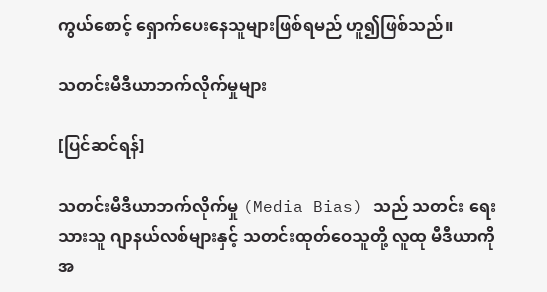ကွယ်စောင့် ရှောက်ပေးနေသူများဖြစ်ရမည် ဟူ၍ဖြစ်သည်။

သတင်းမီဒီယာဘက်လိုက်မှုများ

[ပြင်ဆင်ရန်]

သတင်းမီဒီယာဘက်လိုက်မှု (Media Bias) သည် သတင်း ရေးသားသူ ဂျာနယ်လစ်များနှင့် သတင်းထုတ်ဝေသူတို့ လူထု မီဒီယာကို အ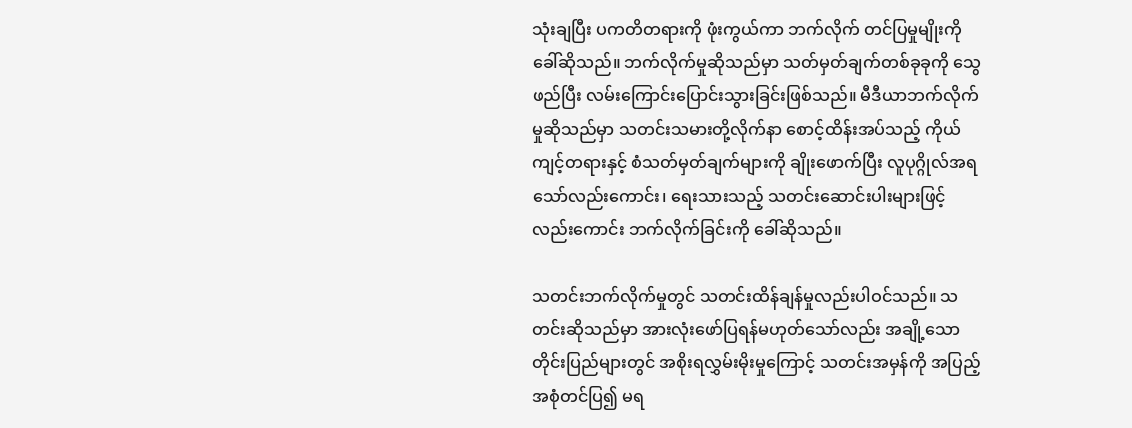သုံးချပြီး ပကတိတရားကို ဖုံးကွယ်ကာ ဘက်လိုက် တင်ပြမှုမျိုးကိုခေါ်ဆိုသည်။ ဘက်လိုက်မှုဆိုသည်မှာ သတ်မှတ်ချက်တစ်ခုခုကို သွေဖည်ပြီး လမ်းကြောင်းပြောင်းသွားခြင်းဖြစ်သည်။ မီဒီယာဘက်လိုက်မှုဆိုသည်မှာ သတင်းသမားတို့လိုက်နာ စောင့်ထိန်းအပ်သည့် ကိုယ်ကျင့်တရားနှင့် စံသတ်မှတ်ချက်များကို ချိုးဖောက်ပြီး လူပုဂ္ဂိုလ်အရ သော်လည်းကောင်း၊ ရေးသားသည့် သတင်းဆောင်းပါးများဖြင့်လည်းကောင်း ဘက်လိုက်ခြင်းကို ခေါ်ဆိုသည်။

သတင်းဘက်လိုက်မှုတွင် သတင်းထိန်ချန်မှုလည်းပါဝင်သည်။ သတင်းဆိုသည်မှာ အားလုံးဖော်ပြရန်မဟုတ်သော်လည်း အချို့သောတိုင်းပြည်များတွင် အစိုးရလွှမ်းမိုးမှုကြောင့် သတင်းအမှန်ကို အပြည့်အစုံတင်ပြ၍ မရ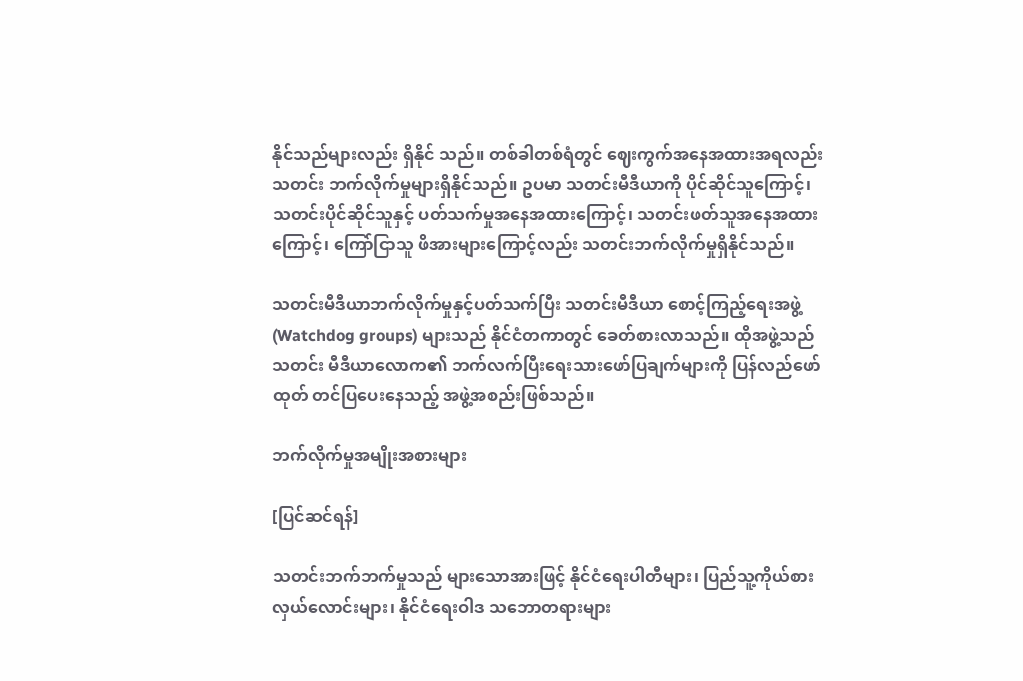နိုင်သည်များလည်း ရှိနိုင် သည်။ တစ်ခါတစ်ရံတွင် ဈေးကွက်အနေအထားအရလည်း သတင်း ဘက်လိုက်မှုများရှိနိုင်သည်။ ဥပမာ သတင်းမီဒီယာကို ပိုင်ဆိုင်သူကြောင့်၊ သတင်းပိုင်ဆိုင်သူနှင့် ပတ်သက်မှုအနေအထားကြောင့်၊ သတင်းဖတ်သူအနေအထားကြောင့်၊ ကြော်ငြာသူ ဖိအားများကြောင့်လည်း သတင်းဘက်လိုက်မှုရှိနိုင်သည်။

သတင်းမီဒီယာဘက်လိုက်မှုနှင့်ပတ်သက်ပြီး သတင်းမီဒီယာ စောင့်ကြည့်ရေးအဖွဲ့ (Watchdog groups) များသည် နိုင်ငံတကာတွင် ခေတ်စားလာသည်။ ထိုအဖွဲ့သည် သတင်း မီဒီယာလောက၏ ဘက်လက်ပြီးရေးသားဖော်ပြချက်များကို ပြန်လည်ဖော်ထုတ် တင်ပြပေးနေသည့် အဖွဲ့အစည်းဖြစ်သည်။

ဘက်လိုက်မှုအမျိုးအစားများ

[ပြင်ဆင်ရန်]

သတင်းဘက်ဘက်မှုသည် များသောအားဖြင့် နိုင်ငံရေးပါတီများ၊ ပြည်သူ့ကိုယ်စားလှယ်လောင်းများ၊ နိုင်ငံရေးဝါဒ သဘောတရားများ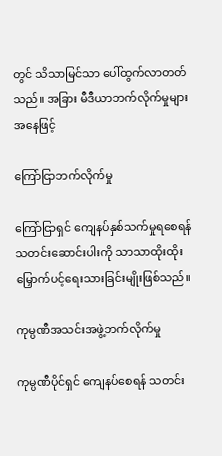တွင် သိသာမြင်သာ ပေါ်ထွက်လာတတ်သည်။ အခြား မီဒီယာဘက်လိုက်မှုများအနေဖြင့်

ကြော်ငြာဘက်လိုက်မှု

ကြော်ငြာရှင် ကျေနပ်နှစ်သက်မှုရစေရန် သတင်းဆောင်းပါးကို သာသာထိုးထိုး မြှောက်ပင့်ရေးသားခြင်းမျိုးဖြစ်သည်။

ကုမ္ပဏီအသင်းအဖွဲ့ဘက်လိုက်မှု

ကုမ္ပဏီပိုင်ရှင် ကျေနပ်စေရန် သတင်း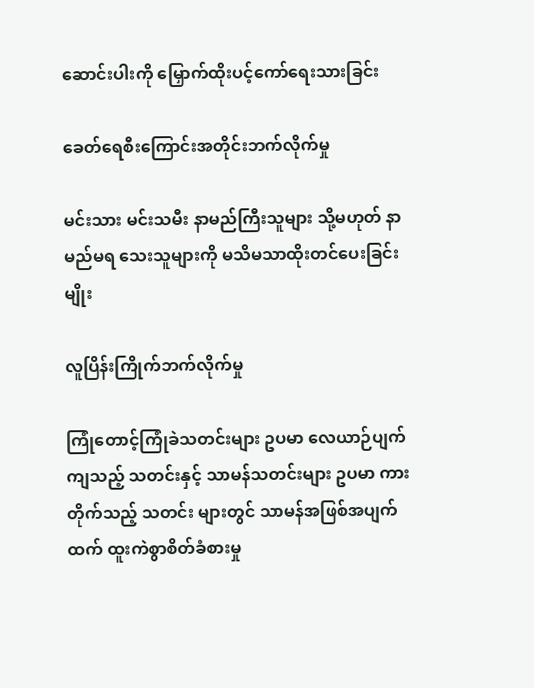ဆောင်းပါးကို မြှောက်ထိုးပင့်ကော်ရေးသားခြင်း

ခေတ်ရေစီးကြောင်းအတိုင်းဘက်လိုက်မှု

မင်းသား မင်းသမီး နာမည်ကြီးသူများ သို့မဟုတ် နာမည်မရ သေးသူများကို မသိမသာထိုးတင်ပေးခြင်းမျိုး

လူပြိန်းကြိုက်ဘက်လိုက်မှု

ကြုံတောင့်ကြုံခဲသတင်းများ ဥပမာ လေယာဉ်ပျက်ကျသည့် သတင်းနှင့် သာမန်သတင်းများ ဥပမာ ကားတိုက်သည့် သတင်း များတွင် သာမန်အဖြစ်အပျက်ထက် ထူးကဲစွာစိတ်ခံစားမှု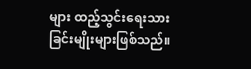များ ထည့်သွင်းရေးသားခြင်းမျိုးများဖြစ်သည်။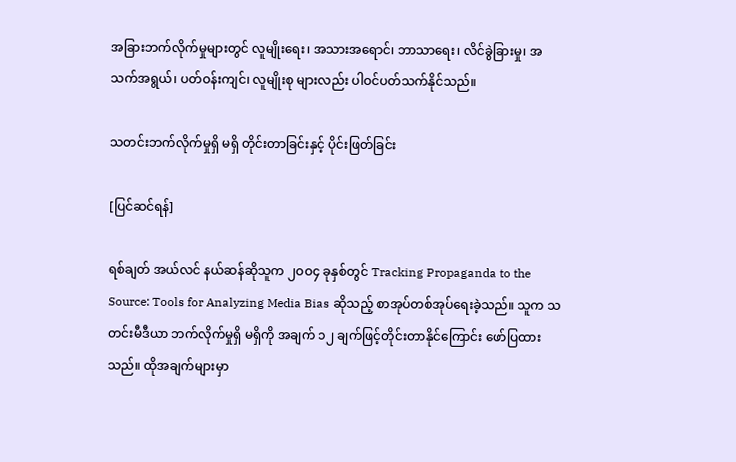အခြားဘက်လိုက်မှုများတွင် လူမျိုးရေး၊ အသားအရောင်၊ ဘာသာရေး၊ လိင်ခွဲခြားမှု၊ အသက်အရွယ်၊ ပတ်ဝန်းကျင်၊ လူမျိုးစု များလည်း ပါဝင်ပတ်သက်နိုင်သည်။

သတင်းဘက်လိုက်မှုရှိ မရှိ တိုင်းတာခြင်းနှင့် ပိုင်းဖြတ်ခြင်း

[ပြင်ဆင်ရန်]

ရစ်ချတ် အယ်လင် နယ်ဆန်ဆိုသူက ၂ဝဝ၄ ခုနှစ်တွင် Tracking Propaganda to the Source: Tools for Analyzing Media Bias ဆိုသည့် စာအုပ်တစ်အုပ်ရေးခဲ့သည်။ သူက သတင်းမီဒီယာ ဘက်လိုက်မှုရှိ မရှိကို အချက် ၁၂ ချက်ဖြင့်တိုင်းတာနိုင်ကြောင်း ဖော်ပြထားသည်။ ထိုအချက်များမှာ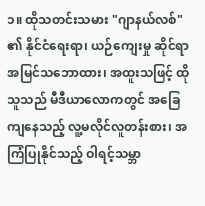၁။ ထိုသတင်းသမား "ဂျာနယ်လစ်" ၏ နိုင်ငံရေးရာ၊ ယဉ်ကျေးမှု ဆိုင်ရာ အမြင်သဘောထား၊ အထူးသဖြင့် ထိုသူသည် မီဒီယာလောကတွင် အခြေကျနေသည့် လူ့မလိုင်လူတန်းစား၊ အကြံပြုနိုင်သည့် ဝါရင့်သမ္ဘာ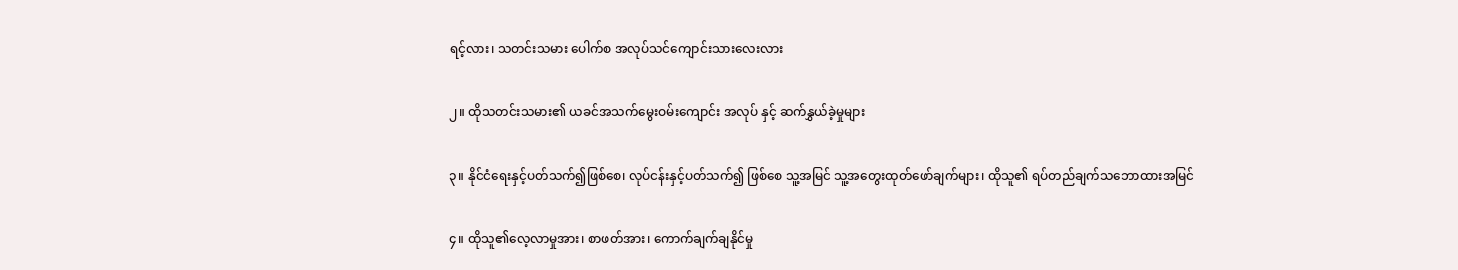ရင့်လား၊ သတင်းသမား ပေါက်စ အလုပ်သင်ကျောင်းသားလေးလား

၂။ ထိုသတင်းသမား၏ ယခင်အသက်မွေးဝမ်းကျောင်း အလုပ် နှင့် ဆက်နွှယ်ခဲ့မှုများ

၃။ နိုင်ငံရေးနှင့်ပတ်သက်၍ဖြစ်စေ၊ လုပ်ငန်းနှင့်ပတ်သက်၍ ဖြစ်စေ သူ့အမြင် သူ့အတွေးထုတ်ဖော်ချက်များ၊ ထိုသူ၏ ရပ်တည်ချက်သဘောထားအမြင်

၄။ ထိုသူ၏လေ့လာမှုအား၊ စာဖတ်အား၊ ကောက်ချက်ချနိုင်မှု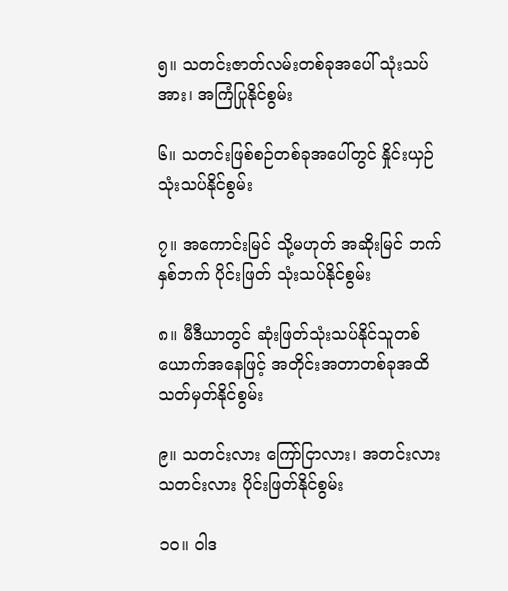၅။ သတင်းဇာတ်လမ်းတစ်ခုအပေါ် သုံးသပ်အား၊ အကြံပြုနိုင်စွမ်း

၆။ သတင်းဖြစ်စဉ်တစ်ခုအပေါ်တွင် နှိုင်းယှဉ် သုံးသပ်နိုင်စွမ်း

၇။ အကောင်းမြင် သို့မဟုတ် အဆိုးမြင် ဘက်နှစ်ဘက် ပိုင်းဖြတ် သုံးသပ်နိုင်စွမ်း

၈။ မီဒီယာတွင် ဆုံးဖြတ်သုံးသပ်နိုင်သူတစ်ယောက်အနေဖြင့် အတိုင်းအတာတစ်ခုအထိ သတ်မှတ်နိုင်စွမ်း

၉။ သတင်းလား ကြော်ငြာလား၊ အတင်းလား သတင်းလား ပိုင်းဖြတ်နိုင်စွမ်း

၁ဝ။ ဝါဒ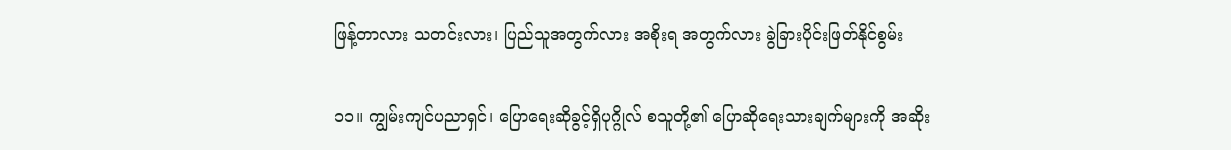ဖြန့်တာလား သတင်းလား၊ ပြည်သူအတွက်လား အစိုးရ အတွက်လား ခွဲခြားပိုင်းဖြတ်နိုင်စွမ်း

၁၁။ ကျွမ်းကျင်ပညာရှင်၊ ပြောရေးဆိုခွင့်ရှိပုဂ္ဂိုလ် စသူတို့၏ ပြောဆိုရေးသားချက်များကို အဆိုး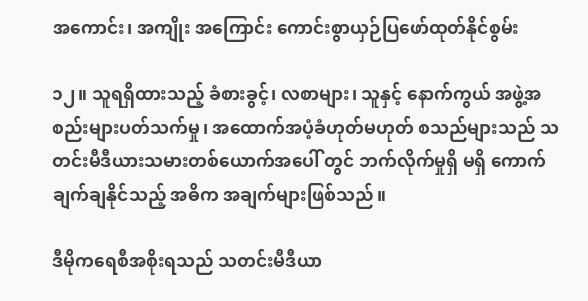အကောင်း၊ အကျိုး အကြောင်း ကောင်းစွာယှဉ်ပြဖော်ထုတ်နိုင်စွမ်း

၁၂။ သူရရှိထားသည့် ခံစားခွင့်၊ လစာများ၊ သူနှင့် နောက်ကွယ် အဖွဲ့အစည်းများပတ်သက်မှု၊ အထောက်အပံ့ခံဟုတ်မဟုတ် စသည်များသည် သတင်းမီဒီယားသမားတစ်ယောက်အပေါ် တွင် ဘက်လိုက်မှုရှိ မရှိ ကောက်ချက်ချနိုင်သည့် အဓိက အချက်များဖြစ်သည်။

ဒီမိုကရေစီအစိုးရသည် သတင်းမီဒီယာ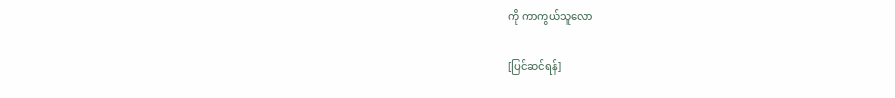ကို ကာကွယ်သူလော

[ပြင်ဆင်ရန်]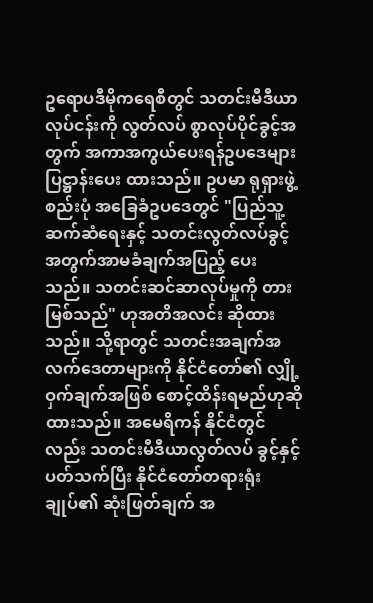ဥရောပဒီမိုကရေစီတွင် သတင်းမီဒီယာလုပ်ငန်းကို လွတ်လပ် စွာလုပ်ပိုင်ခွင့်အတွက် အကာအကွယ်ပေးရန်ဥပဒေများ ပြဋ္ဌာန်းပေး ထားသည်။ ဥပမာ ရုရှားဖွဲ့စည်းပုံ အခြေခံဥပဒေတွင် "ပြည်သူ့ ဆက်ဆံရေးနှင့် သတင်းလွတ်လပ်ခွင့် အတွက်အာမခံချက်အပြည့် ပေးသည်။ သတင်းဆင်ဆာလုပ်မှုကို တားမြစ်သည်" ဟုအတိအလင်း ဆိုထားသည်။ သို့ရာတွင် သတင်းအချက်အလက်ဒေတာများကို နိုင်ငံတော်၏ လျှို့ဝှက်ချက်အဖြစ် စောင့်ထိန်းရမည်ဟုဆို ထားသည်။ အမေရိကန် နိုင်ငံတွင်လည်း သတင်းမီဒီယာလွတ်လပ် ခွင့်နှင့်ပတ်သက်ပြီး နိုင်ငံတော်တရားရုံးချုပ်၏ ဆုံးဖြတ်ချက် အ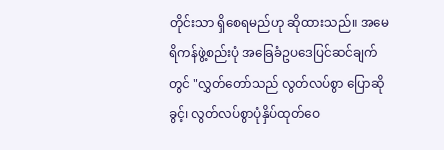တိုင်းသာ ရှိစေရမည်ဟု ဆိုထားသည်။ အမေရိကန်ဖွဲ့စည်းပုံ အခြေခံဥပဒေပြင်ဆင်ချက်တွင် "လွှတ်တော်သည် လွတ်လပ်စွာ ပြောဆိုခွင့်၊ လွတ်လပ်စွာပုံနှိပ်ထုတ်ဝေ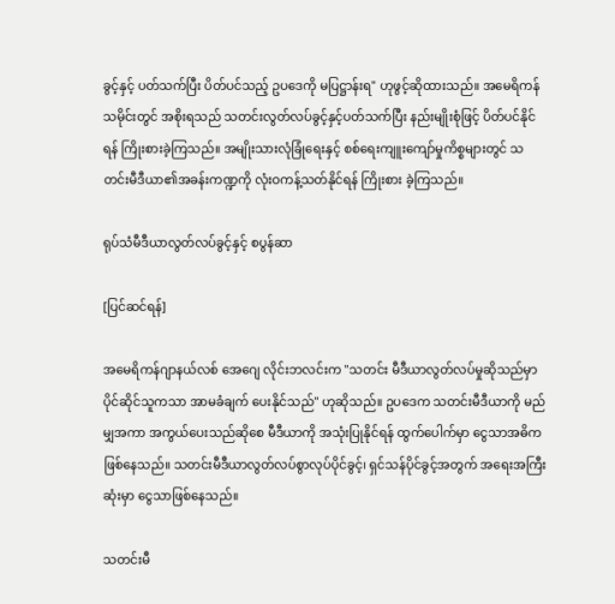ခွင့်နှင့် ပတ်သက်ပြီး ပိတ်ပင်သည့် ဥပဒေကို မပြဋ္ဌာန်းရ" ဟုဖွင့်ဆိုထားသည်။ အမေရိကန်သမိုင်းတွင် အစိုးရသည် သတင်းလွတ်လပ်ခွင့်နှင့်ပတ်သက်ပြီး နည်းမျိုးစုံဖြင့် ပိတ်ပင်နိုင်ရန် ကြိုးစားခဲ့ကြသည်။ အမျိုးသားလုံခြုံရေးနှင့် စစ်ရေးကျူးကျော်မှုကိစ္စများတွင် သတင်းမီဒီယာ၏အခန်းကဏ္ဍကို လုံးဝကန့်သတ်နိုင်ရန် ကြိုးစား ခဲ့ကြသည်။

ရုပ်သံမီဒီယာလွတ်လပ်ခွင့်နှင့် စပွန်ဆာ

[ပြင်ဆင်ရန်]

အမေရိကန်ဂျာနယ်လစ် အေဂျေ လိုင်းဘလင်းက "သတင်း မီဒီယာလွတ်လပ်မှုဆိုသည်မှာ ပိုင်ဆိုင်သူကသာ အာမခံချက် ပေးနိုင်သည်" ဟုဆိုသည်။ ဥပဒေက သတင်းမီဒီယာကို မည်မျှအကာ အကွယ်ပေးသည်ဆိုစေ မီဒီယာကို အသုံးပြုနိုင်ရန် ထွက်ပေါက်မှာ ငွေသာအဓိကဖြစ်နေသည်။ သတင်းမီဒီယာလွတ်လပ်စွာလုပ်ပိုင်ခွင့်၊ ရှင်သန်ပိုင်ခွင့်အတွက် အရေးအကြီး ဆုံးမှာ ငွေသာဖြစ်နေသည်။

သတင်းမီ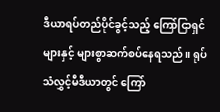ဒီယာရပ်တည်ပိုင်ခွင့်သည့် ကြော်ငြာရှင်များနှင့် များစွာဆက်စပ်နေရသည်။ ရုပ်သံလွှင့်မီဒီယာတွင် ကြော်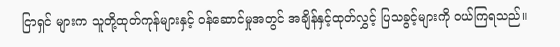ငြာရှင် များက သူတို့ထုတ်ကုန်များနှင့် ဝန်ဆောင်မှုအတွင် အချိန်နှင့်ထုတ်လွှင့် ပြသခွင့်များကို ဝယ်ကြရသည်။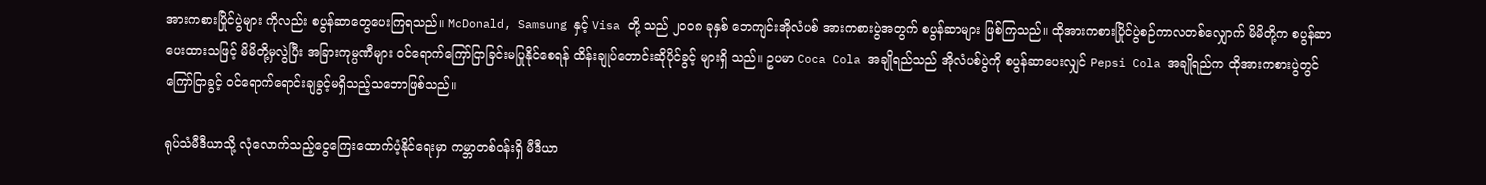အားကစားပြိုင်ပွဲများ ကိုလည်း စပွန်ဆာတွေပေးကြရသည်။ McDonald, Samsung နှင့် Visa တို့ သည် ၂ဝဝ၈ ခုနှစ် ဘေကျင်းအိုလံပစ် အားကစားပွဲအတွက် စပွန်ဆာများ ဖြစ်ကြသည်။ ထိုအားကစားပြိုင်ပွဲစဉ်ကာလတစ်လျှောက် မိမိတို့က စပွန်ဆာ ပေးထားသဖြင့် မိမိတို့မှလွဲပြီး အခြားကုမ္ပဏီများ ဝင်ရောက်ကြော်ငြာခြင်းမပြုနိုင်စေရန် ထိန်းချုပ်တောင်းဆိုပိုင်ခွင့် များရှိ သည်။ ဥပမာ Coca Cola အချိုရည်သည် အိုလံပစ်ပွဲကို စပွန်ဆာပေးလျှင် Pepsi Cola အချိုရည်က ထိုအားကစားပွဲတွင် ကြော်ငြာခွင့် ဝင်ရောက်ရောင်းချခွင့်မရှိသည့်သဘောဖြစ်သည်။

ရုပ်သံမီဒီယာသို့ လုံလောက်သည့်ငွေကြေးထောက်ပံ့နိုင်ရေးမှာ ကမ္ဘာတစ်ဝန်းရှိ မီဒီယာ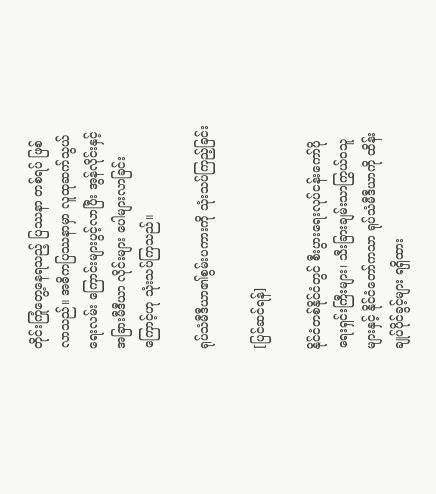တိုင်းကြုံတွေ့နေရသည့် ပြဿနာ တစ်ရပ် ဖြစ်လာသည်။ အဓိကပြဿနာမှာ လူထုဆက်သွယ်ရေးလမ်း ကြောင်းများပွင့်လာပြီး အွန်လိုင်းနှင့် အခြားမီဒီယာ လိုင်းများ ပေါများလာခြင်းကြောင့်ဟု သုံးသပ်ကြသည်။

ရုပ်သံမီဒီယာ၏စွမ်းပကားကို သုံးသပ်ကြည့်ခြင်း

[ပြင်ဆင်ရန်]

နိုင်ငံတစ်နိုင်ငံတွင် စီးပွားရေးလုပ်ငန်းကော်ပိုရေးရှင်းကြီးများ၊ သီးခြားချမ်းသာကြွယ်ဝသူများနှင့် နိုင်ငံတော်ကသာ ရုပ်သံမီဒီယာကို ထိန်းချုပ်ပိုင်ခွင့်များ ရရှိထား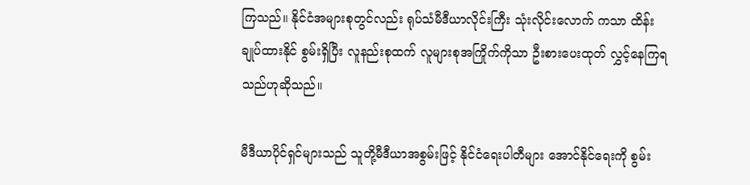ကြသည်။ နိုင်ငံအများစုတွင်လည်း ရုပ်သံမီဒီယာလိုင်းကြီး သုံးလိုင်းလောက် ကသာ ထိန်းချုပ်ထားနိုင် စွမ်းရှိပြီး လူနည်းစုထက် လူများစုအကြိုက်ကိုသာ ဦးစားပေးထုတ် လွှင့်နေကြရသည်ဟုဆိုသည်။

မီဒီယာပိုင်ရှင်များသည် သူတို့မီဒီယာအစွမ်းဖြင့် နိုင်ငံရေးပါတီများ အောင်နိုင်ရေးကို စွမ်း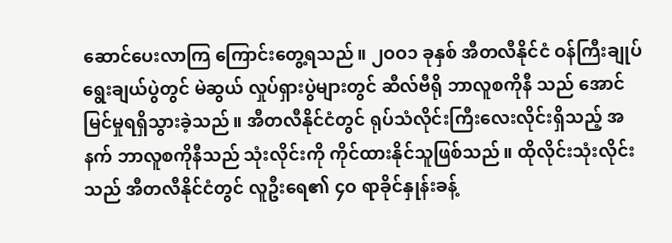ဆောင်ပေးလာကြ ကြောင်းတွေ့ရသည်။ ၂ဝဝ၁ ခုနှစ် အီတလီနိုင်ငံ ဝန်ကြီးချုပ်ရွေးချယ်ပွဲတွင် မဲဆွယ် လှုပ်ရှားပွဲများတွင် ဆီလ်ဗီရို ဘာလူစကိုနီ သည် အောင်မြင်မှုရရှိသွားခဲ့သည်။ အီတလီနိုင်ငံတွင် ရုပ်သံလိုင်းကြီးလေးလိုင်းရှိသည့် အနက် ဘာလူစကိုနီသည် သုံးလိုင်းကို ကိုင်ထားနိုင်သူဖြစ်သည်။ ထိုလိုင်းသုံးလိုင်းသည် အီတလီနိုင်ငံတွင် လူဦးရေ၏ ၄ဝ ရာခိုင်နှုန်းခန့်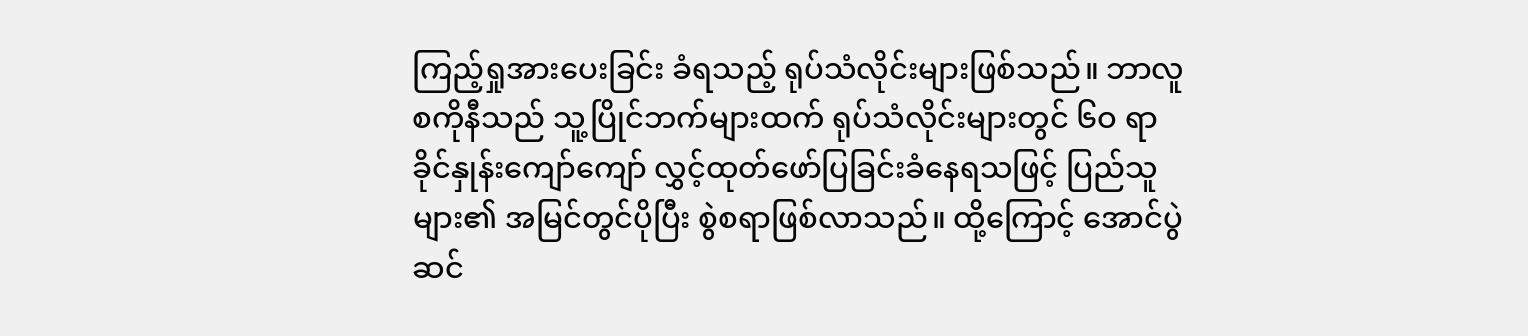ကြည့်ရှုအားပေးခြင်း ခံရသည့် ရုပ်သံလိုင်းများဖြစ်သည်။ ဘာလူစကိုနီသည် သူ့ပြိုင်ဘက်များထက် ရုပ်သံလိုင်းများတွင် ၆ဝ ရာခိုင်နှုန်းကျော်ကျော် လွှင့်ထုတ်ဖော်ပြခြင်းခံနေရသဖြင့် ပြည်သူများ၏ အမြင်တွင်ပိုပြီး စွဲစရာဖြစ်လာသည်။ ထို့ကြောင့် အောင်ပွဲ ဆင်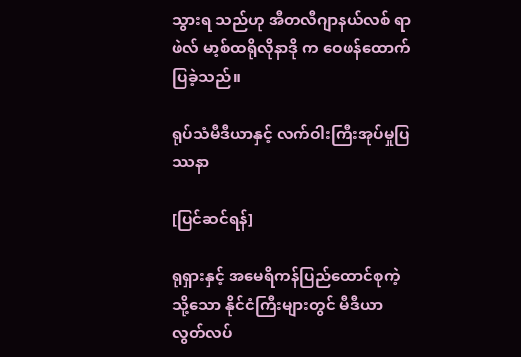သွားရ သည်ဟု အီတလီဂျာနယ်လစ် ရာဖဲလ် မာ့စ်ထရိုလိုနာဒို က ဝေဖန်ထောက်ပြခဲ့သည်။

ရုပ်သံမီဒီယာနှင့် လက်ဝါးကြီးအုပ်မှုပြဿနာ

[ပြင်ဆင်ရန်]

ရုရှားနှင့် အမေရိကန်ပြည်ထောင်စုကဲ့သို့သော နိုင်ငံကြီးများတွင် မီဒီယာလွတ်လပ်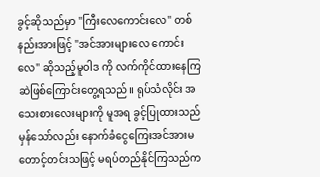ခွင့်ဆိုသည်မှာ "ကြီးလေကောင်းလေ" တစ်နည်းအားဖြင့် "အင်အားများလေ ကောင်းလေ" ဆိုသည့်မူဝါဒ ကို လက်ကိုင်ထားနေကြဆဲဖြစ်ကြောင်းတွေ့ရသည်။ ရုပ်သံလိုင်း အသေးစားလေးများကို မူအရ ခွင့်ပြုထားသည်မှန်သော်လည်း နောက်ခံငွေကြေးအင်အားမတောင့်တင်းသဖြင့် မရပ်တည်နိုင်ကြသည်က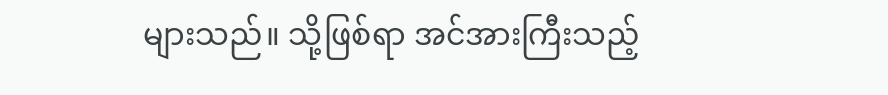များသည်။ သို့ဖြစ်ရာ အင်အားကြီးသည့်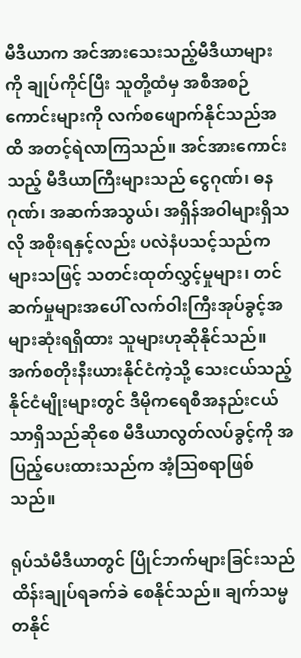မီဒီယာက အင်အားသေးသည့်မီဒီယာများကို ချုပ်ကိုင်ပြီး သူတို့ထံမှ အစီအစဉ် ကောင်းများကို လက်စဖျောက်နိုင်သည်အထိ အတင့်ရဲလာကြသည်။ အင်အားကောင်းသည့် မီဒီယာကြီးများသည် ငွေဂုဏ်၊ ဓနဂုဏ်၊ အဆက်အသွယ်၊ အရှိန်အဝါများရှိသလို အစိုးရနှင့်လည်း ပလဲနံပသင့်သည်က များသဖြင့် သတင်းထုတ်လွှင့်မှုများ၊ တင်ဆက်မှုများအပေါ် လက်ဝါးကြီးအုပ်ခွင့်အများဆုံးရရှိထား သူများဟုဆိုနိုင်သည်။ အက်စတိုးနီးယားနိုင်ငံကဲ့သို့ သေးငယ်သည့်နိုင်ငံမျိုးများတွင် ဒီမိုကရေစီအနည်းငယ်သာရှိသည်ဆိုစေ မီဒီယာလွတ်လပ်ခွင့်ကို အပြည့်ပေးထားသည်က အံ့ဩစရာဖြစ်သည်။

ရုပ်သံမီဒီယာတွင် ပြိုင်ဘက်များခြင်းသည် ထိန်းချုပ်ရခက်ခဲ စေနိုင်သည်။ ချက်သမ္မတနိုင်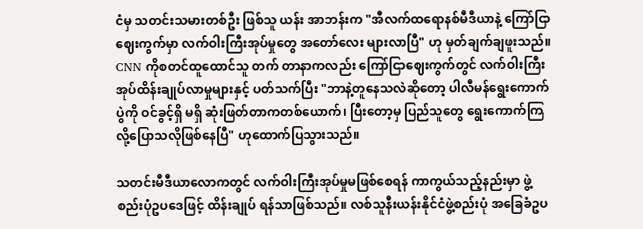ငံမှ သတင်းသမားတစ်ဦး ဖြစ်သူ ယန်း အာဘန်းက "အီလက်ထရောနစ်မီဒီယာနဲ့ ကြော်ငြာဈေးကွက်မှာ လက်ဝါးကြီးအုပ်မှုတွေ အတော်လေး များလာပြီ" ဟု မှတ်ချက်ချဖူးသည်။ CNN ကိုစတင်ထူထောင်သူ တက် တာနာကလည်း ကြော်ငြာဈေးကွက်တွင် လက်ဝါးကြီးအုပ်ထိန်းချုပ်လာမှုများနှင့် ပတ်သက်ပြီး "ဘာနဲ့တူနေသလဲဆိုတော့ ပါလီမန်ရွေးကောက်ပွဲကို ဝင်ခွင့်ရှိ မရှိ ဆုံးဖြတ်တာကတစ်ယောက်၊ ပြီးတော့မှ ပြည်သူတွေ ရွေးကောက်ကြလို့ပြောသလိုဖြစ်နေပြီ" ဟုထောက်ပြသွားသည်။

သတင်းမီဒီယာလောကတွင် လက်ဝါးကြီးအုပ်မှုမဖြစ်စေရန် ကာကွယ်သည့်နည်းမှာ ဖွဲ့စည်းပုံဥပဒေဖြင့် ထိန်းချုပ် ရန်သာဖြစ်သည်။ လစ်သူနီးယန်းနိုင်ငံဖွဲ့စည်းပုံ အခြေခံဥပ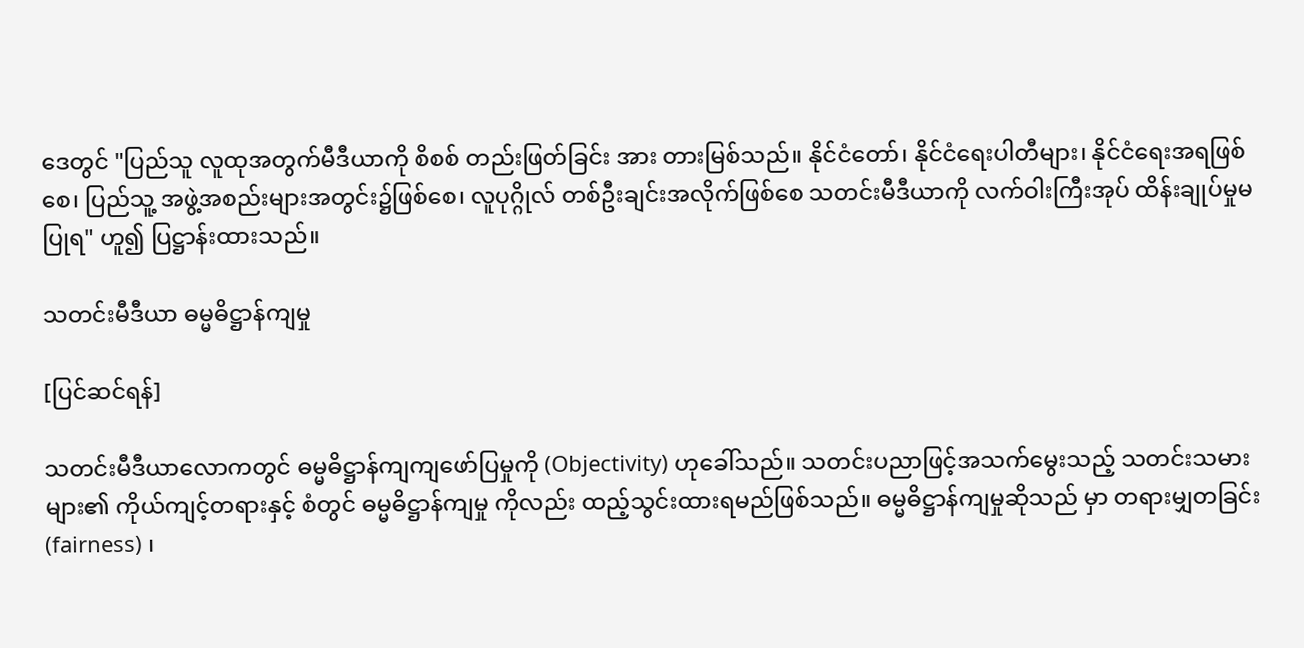ဒေတွင် "ပြည်သူ လူထုအတွက်မီဒီယာကို စိစစ် တည်းဖြတ်ခြင်း အား တားမြစ်သည်။ နိုင်ငံတော်၊ နိုင်ငံရေးပါတီများ၊ နိုင်ငံရေးအရဖြစ်စေ၊ ပြည်သူ့ အဖွဲ့အစည်းများအတွင်း၌ဖြစ်စေ၊ လူပုဂ္ဂိုလ် တစ်ဦးချင်းအလိုက်ဖြစ်စေ သတင်းမီဒီယာကို လက်ဝါးကြီးအုပ် ထိန်းချုပ်မှုမပြုရ" ဟူ၍ ပြဋ္ဌာန်းထားသည်။

သတင်းမီဒီယာ ဓမ္မဓိဋ္ဌာန်ကျမှု

[ပြင်ဆင်ရန်]

သတင်းမီဒီယာလောကတွင် ဓမ္မဓိဋ္ဌာန်ကျကျဖော်ပြမှုကို (Objectivity) ဟုခေါ်သည်။ သတင်းပညာဖြင့်အသက်မွေးသည့် သတင်းသမားများ၏ ကိုယ်ကျင့်တရားနှင့် စံတွင် ဓမ္မဓိဋ္ဌာန်ကျမှု ကိုလည်း ထည့်သွင်းထားရမည်ဖြစ်သည်။ ဓမ္မဓိဋ္ဌာန်ကျမှုဆိုသည် မှာ တရားမျှတခြင်း (fairness) ၊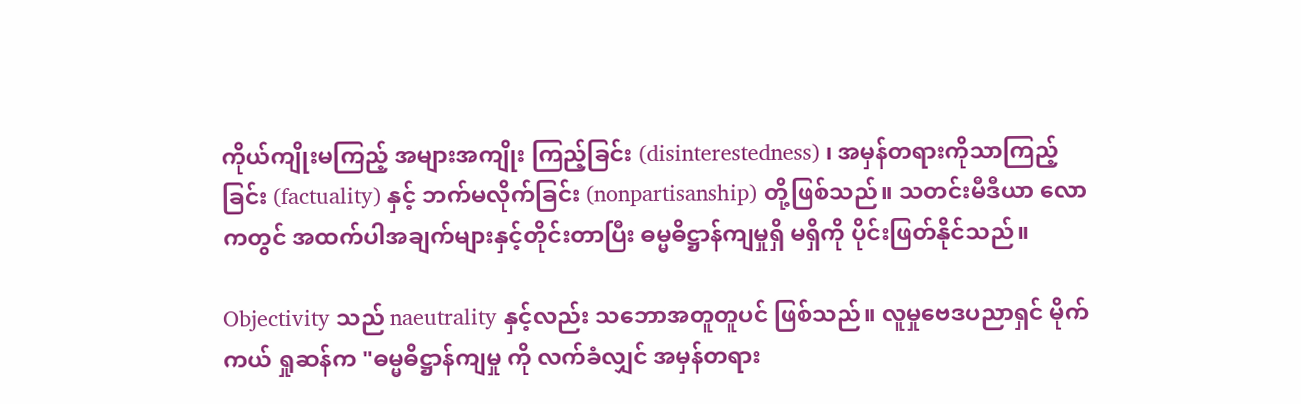ကိုယ်ကျိုးမကြည့် အများအကျိုး ကြည့်ခြင်း (disinterestedness) ၊ အမှန်တရားကိုသာကြည့်ခြင်း (factuality) နှင့် ဘက်မလိုက်ခြင်း (nonpartisanship) တို့ဖြစ်သည်။ သတင်းမီဒီယာ လောကတွင် အထက်ပါအချက်များနှင့်တိုင်းတာပြီး ဓမ္မဓိဋ္ဌာန်ကျမှုရှိ မရှိကို ပိုင်းဖြတ်နိုင်သည်။

Objectivity သည် naeutrality နှင့်လည်း သဘောအတူတူပင် ဖြစ်သည်။ လူမှုဗေဒပညာရှင် မိုက်ကယ် ရှုဆန်က "ဓမ္မဓိဋ္ဌာန်ကျမှု ကို လက်ခံလျှင် အမှန်တရား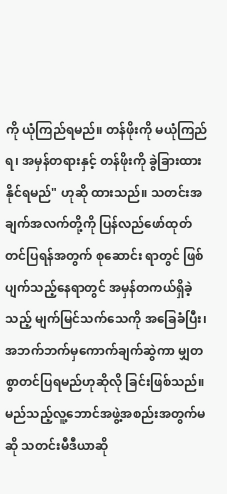ကို ယုံကြည်ရမည်။ တန်ဖိုးကို မယုံကြည်ရ၊ အမှန်တရားနှင့် တန်ဖိုးကို ခွဲခြားထားနိုင်ရမည်" ဟုဆို ထားသည်။ သတင်းအချက်အလက်တို့ကို ပြန်လည်ဖော်ထုတ် တင်ပြရန်အတွက် စုဆောင်း ရာတွင် ဖြစ်ပျက်သည့်နေရာတွင် အမှန်တကယ်ရှိခဲ့သည့် မျက်မြင်သက်သေကို အခြေခံပြီး၊ အဘက်ဘက်မှကောက်ချက်ဆွဲကာ မျှတစွာတင်ပြရမည်ဟုဆိုလို ခြင်းဖြစ်သည်။ မည်သည့်လူ့ဘောင်အဖွဲ့အစည်းအတွက်မဆို သတင်းမီဒီယာဆို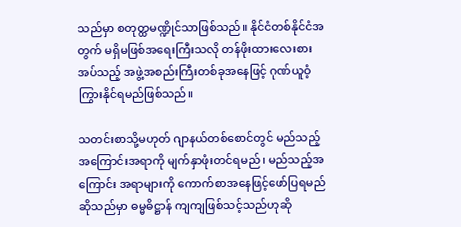သည်မှာ စတုတ္ထမဏ္ဍိုင်သာဖြစ်သည်။ နိုင်ငံတစ်နိုင်ငံအတွက် မရှိမဖြစ်အရေးကြီးသလို တန်ဖိုးထားလေးစားအပ်သည့် အဖွဲ့အစည်းကြီးတစ်ခုအနေဖြင့် ဂုဏ်ယူဝံ့ကြွားနိုင်ရမည်ဖြစ်သည်။

သတင်းစာသို့မဟုတ် ဂျာနယ်တစ်စောင်တွင် မည်သည့် အကြောင်းအရာကို မျက်နှာဖုံးတင်ရမည်၊ မည်သည့်အကြောင်း အရာများကို ကောက်စာအနေဖြင့်ဖော်ပြရမည်ဆိုသည်မှာ ဓမ္မဓိဋ္ဌာန် ကျကျဖြစ်သင့်သည်ဟုဆို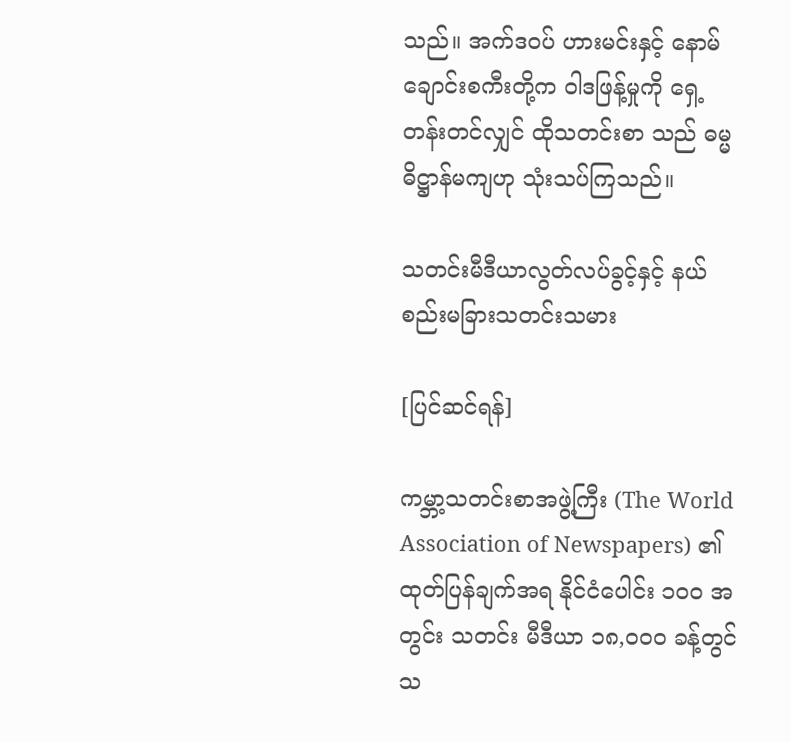သည်။ အက်ဒဝပ် ဟားမင်းနှင့် နောမ် ချောင်းစကီးတို့က ဝါဒဖြန့်မှုကို ရှေ့တန်းတင်လျှင် ထိုသတင်းစာ သည် ဓမ္မဓိဋ္ဌာန်မကျဟု သုံးသပ်ကြသည်။

သတင်းမီဒီယာလွတ်လပ်ခွင့်နှင့် နယ်စည်းမခြားသတင်းသမား

[ပြင်ဆင်ရန်]

ကမ္ဘာ့သတင်းစာအဖွဲ့ကြီး (The World Association of Newspapers) ၏ထုတ်ပြန်ချက်အရ နိုင်ငံပေါင်း ၁ဝဝ အတွင်း သတင်း မီဒီယာ ၁၈,ဝဝဝ ခန့်တွင် သ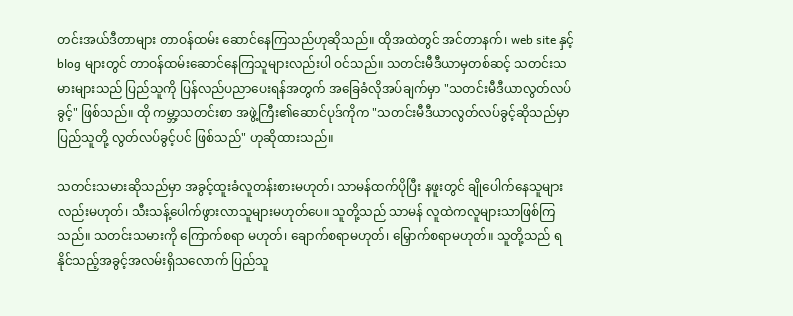တင်းအယ်ဒီတာများ တာဝန်ထမ်း ဆောင်နေကြသည်ဟုဆိုသည်။ ထိုအထဲတွင် အင်တာနက်၊ web site နှင့် blog များတွင် တာဝန်ထမ်းဆောင်နေကြသူများလည်းပါ ဝင်သည်။ သတင်းမီဒီယာမှတစ်ဆင့် သတင်းသမားများသည် ပြည်သူကို ပြန်လည်ပညာပေးရန်အတွက် အခြေခံလိုအပ်ချက်မှာ "သတင်းမီဒီယာလွတ်လပ်ခွင့်" ဖြစ်သည်။ ထို ကမ္ဘာ့သတင်းစာ အဖွဲ့ကြီး၏ဆောင်ပုဒ်ကိုက "သတင်းမီဒီယာလွတ်လပ်ခွင့်ဆိုသည်မှာ ပြည်သူတို့ လွတ်လပ်ခွင့်ပင် ဖြစ်သည်" ဟုဆိုထားသည်။

သတင်းသမားဆိုသည်မှာ အခွင့်ထူးခံလူတန်းစားမဟုတ်၊ သာမန်ထက်ပိုပြီး နဖူးတွင် ချိုပေါက်နေသူများလည်းမဟုတ်၊ သီးသန့်ပေါက်ဖွားလာသူများမဟုတ်ပေ။ သူတို့သည် သာမန် လူထဲကလူများသာဖြစ်ကြသည်။ သတင်းသမားကို ကြောက်စရာ မဟုတ်၊ ချောက်စရာမဟုတ်၊ မြှောက်စရာမဟုတ်။ သူတို့သည် ရနိုင်သည့်အခွင့်အလမ်းရှိသလောက် ပြည်သူ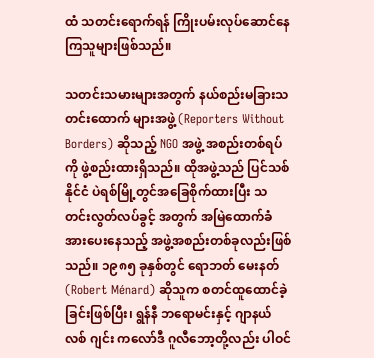ထံ သတင်းရောက်ရန် ကြိုးပမ်းလုပ်ဆောင်နေကြသူများဖြစ်သည်။

သတင်းသမားများအတွက် နယ်စည်းမခြားသတင်းထောက် များအဖွဲ့ (Reporters Without Borders) ဆိုသည့် NGO အဖွဲ့ အစည်းတစ်ရပ်ကို ဖွဲ့စည်းထားရှိသည်။ ထိုအဖွဲ့သည် ပြင်သစ်နိုင်ငံ ပဲရစ်မြို့တွင်အခြေစိုက်ထားပြီး သတင်းလွတ်လပ်ခွင့် အတွက် အမြဲထောက်ခံအားပေးနေသည့် အဖွဲ့အစည်းတစ်ခုလည်းဖြစ်သည်။ ၁၉၈၅ ခုနှစ်တွင် ရောဘတ် မေးနတ် (Robert Ménard) ဆိုသူက စတင်ထူထောင်ခဲ့ခြင်းဖြစ်ပြီး၊ ရွန်နီ ဘရောမင်းနှင့် ဂျာနယ်လစ် ဂျင်း ကလော်ဒီ ဂူလီဘော့တို့လည်း ပါဝင်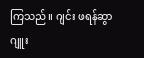ကြသည်။ ဂျင်း ဖရန်ဆွာ ဂျူး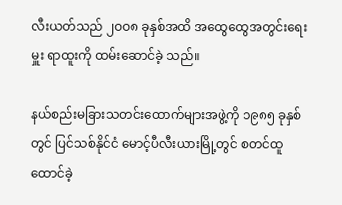လီးယတ်သည် ၂ဝဝ၈ ခုနှစ်အထိ အထွေထွေအတွင်းရေးမှူး ရာထူးကို ထမ်းဆောင်ခဲ့ သည်။

နယ်စည်းမခြားသတင်းထောက်များအဖွဲ့ကို ၁၉၈၅ ခုနှစ်တွင် ပြင်သစ်နိုင်ငံ မောင့်ပီလီးယားမြို့တွင် စတင်ထူထောင်ခဲ့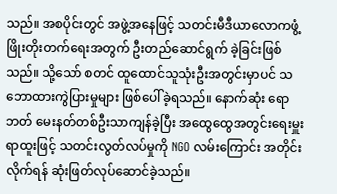သည်။ အစပိုင်းတွင် အဖွဲ့အနေဖြင့် သတင်းမီဒီယာလောကဖွံ့ဖြိုးတိုးတက်ရေးအတွက် ဦးတည်ဆောင်ရွက် ခဲ့ခြင်းဖြစ်သည်။ သို့သော် စတင် ထူထောင်သူသုံးဦးအတွင်းမှာပင် သဘောထားကွဲပြားမှုများ ဖြစ်ပေါ်ခဲ့ရသည်။ နောက်ဆုံး ရောဘတ် မေးနတ်တစ်ဦးသာကျန်ခဲ့ပြီး အထွေထွေအတွင်းရေးမှူးရာထူးဖြင့် သတင်းလွတ်လပ်မှုကို NGO လမ်းကြောင်း အတိုင်းလိုက်ရန် ဆုံးဖြတ်လုပ်ဆောင်ခဲ့သည်။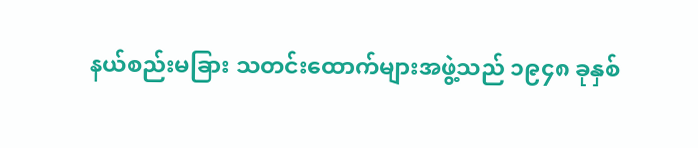နယ်စည်းမခြား သတင်းထောက်များအဖွဲ့သည် ၁၉၄၈ ခုနှစ်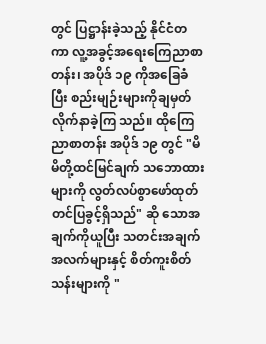တွင် ပြဋ္ဌာန်းခဲ့သည့် နိုင်ငံတကာ လူ့အခွင့်အရေးကြေညာစာတန်း၊ အပိုဒ် ၁၉ ကိုအခြေခံပြီး စည်းမျဉ်းများကိုချမှတ်လိုက်နာခဲ့ကြ သည်။ ထိုကြေညာစာတန်း အပိုဒ် ၁၉ တွင် "မိမိတို့ထင်မြင်ချက် သဘောထားများကို လွတ်လပ်စွာဖော်ထုတ်တင်ပြခွင့်ရှိသည်" ဆို သောအချက်ကိုယူပြီး သတင်းအချက်အလက်များနှင့် စိတ်ကူးစိတ် သန်းများကို "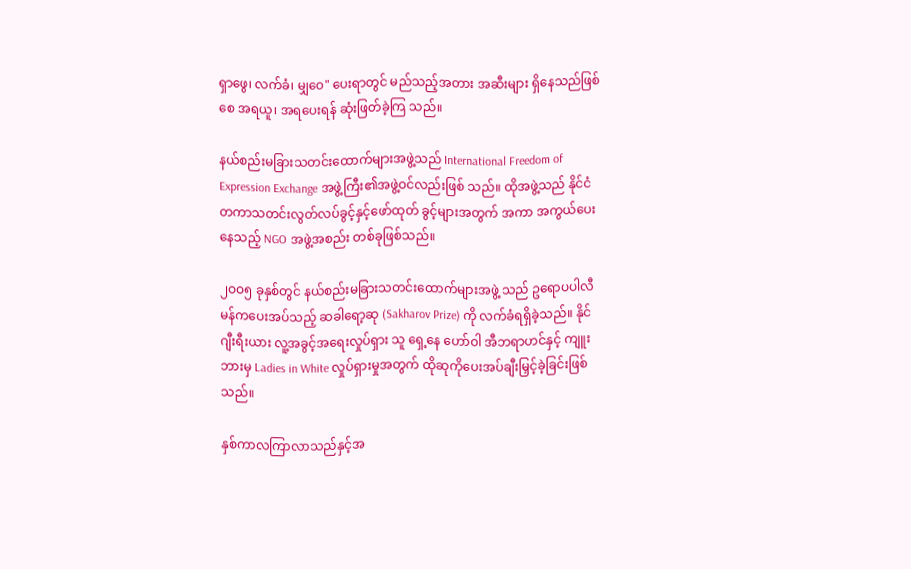ရှာဖွေ၊ လက်ခံ၊ မျှဝေ" ပေးရာတွင် မည်သည့်အတား အဆီးများ ရှိနေသည်ဖြစ်စေ အရယူ၊ အရပေးရန် ဆုံးဖြတ်ခဲ့ကြ သည်။

နယ်စည်းမခြားသတင်းထောက်များအဖွဲ့သည် International Freedom of Expression Exchange အဖွဲ့ကြီး၏အဖွဲ့ဝင်လည်းဖြစ် သည်။ ထိုအဖွဲ့သည် နိုင်ငံတကာသတင်းလွတ်လပ်ခွင့်နှင့်ဖော်ထုတ် ခွင့်များအတွက် အကာ အကွယ်ပေးနေသည့် NGO အဖွဲ့အစည်း တစ်ခုဖြစ်သည်။

၂ဝဝ၅ ခုနှစ်တွင် နယ်စည်းမခြားသတင်းထောက်များအဖွဲ့ သည် ဥရောပပါလီမန်ကပေးအပ်သည့် ဆခါရော့ဆု (Sakharov Prize) ကို လက်ခံရရှိခဲ့သည်။ နိုင်ဂျီးရီးယား လူ့အခွင့်အရေးလှုပ်ရှား သူ ရှေ့နေ ဟော်ဝါ အီဘရာဟင်နှင့် ကျူးဘားမှ Ladies in White လှုပ်ရှားမှုအတွက် ထိုဆုကိုပေးအပ်ချီးမြှင့်ခဲ့ခြင်းဖြစ်သည်။

နှစ်ကာလကြာလာသည်နှင့်အ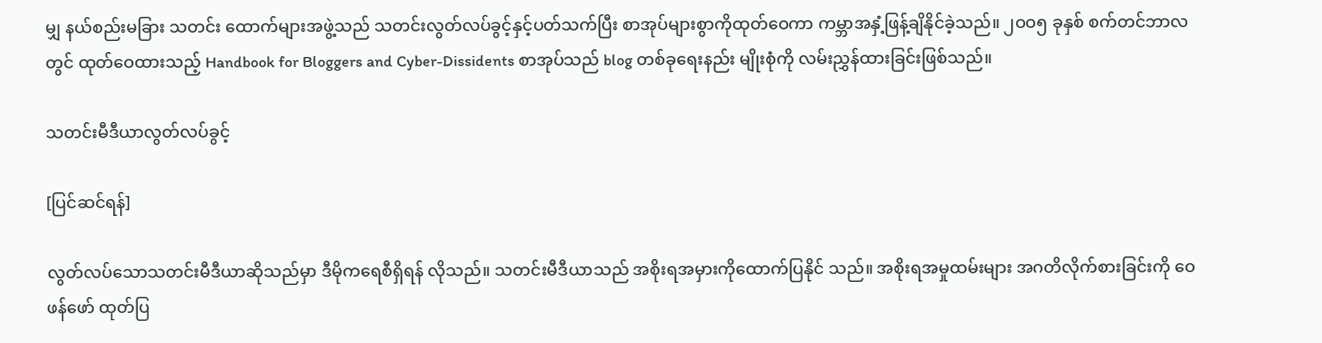မျှ နယ်စည်းမခြား သတင်း ထောက်များအဖွဲ့သည် သတင်းလွတ်လပ်ခွင့်နှင့်ပတ်သက်ပြီး စာအုပ်များစွာကိုထုတ်ဝေကာ ကမ္ဘာအနှံ့ဖြန့်ချိနိုင်ခဲ့သည်။ ၂ဝဝ၅ ခုနှစ် စက်တင်ဘာလတွင် ထုတ်ဝေထားသည့် Handbook for Bloggers and Cyber-Dissidents စာအုပ်သည် blog တစ်ခုရေးနည်း မျိုးစုံကို လမ်းညွှန်ထားခြင်းဖြစ်သည်။

သတင်းမီဒီယာလွတ်လပ်ခွင့်

[ပြင်ဆင်ရန်]

လွတ်လပ်သောသတင်းမီဒီယာဆိုသည်မှာ ဒီမိုကရေစီရှိရန် လိုသည်။ သတင်းမီဒီယာသည် အစိုးရအမှားကိုထောက်ပြနိုင် သည်။ အစိုးရအမှုထမ်းများ အဂတိလိုက်စားခြင်းကို ဝေဖန်ဖော် ထုတ်ပြ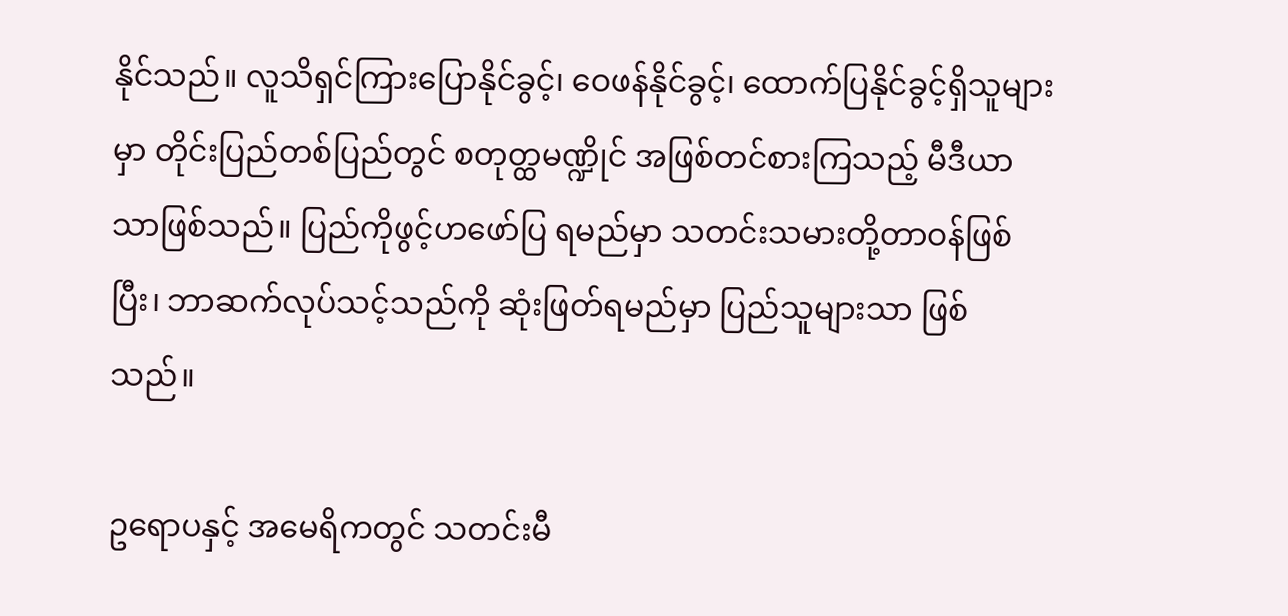နိုင်သည်။ လူသိရှင်ကြားပြောနိုင်ခွင့်၊ ဝေဖန်နိုင်ခွင့်၊ ထောက်ပြနိုင်ခွင့်ရှိသူများမှာ တိုင်းပြည်တစ်ပြည်တွင် စတုတ္ထမဏ္ဍိုင် အဖြစ်တင်စားကြသည့် မီဒီယာသာဖြစ်သည်။ ပြည်ကိုဖွင့်ဟဖော်ပြ ရမည်မှာ သတင်းသမားတို့တာဝန်ဖြစ်ပြီး၊ ဘာဆက်လုပ်သင့်သည်ကို ဆုံးဖြတ်ရမည်မှာ ပြည်သူများသာ ဖြစ်သည်။

ဥရောပနှင့် အမေရိကတွင် သတင်းမီ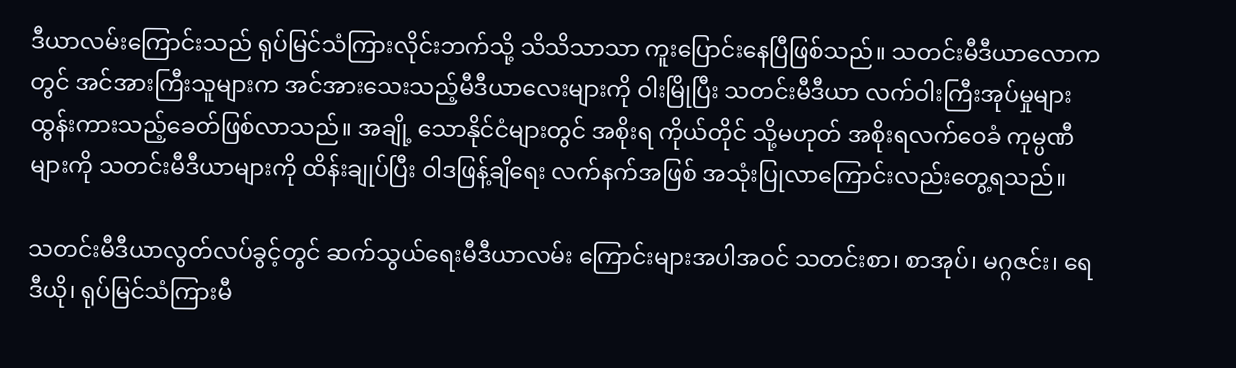ဒီယာလမ်းကြောင်းသည် ရုပ်မြင်သံကြားလိုင်းဘက်သို့ သိသိသာသာ ကူးပြောင်းနေပြီဖြစ်သည်။ သတင်းမီဒီယာလောကတွင် အင်အားကြီးသူများက အင်အားသေးသည့်မီဒီယာလေးများကို ဝါးမြိုပြီး သတင်းမီဒီယာ လက်ဝါးကြီးအုပ်မှုများ ထွန်းကားသည့်ခေတ်ဖြစ်လာသည်။ အချို့ သောနိုင်ငံများတွင် အစိုးရ ကိုယ်တိုင် သို့မဟုတ် အစိုးရလက်ဝေခံ ကုမ္ပဏီများကို သတင်းမီဒီယာများကို ထိန်းချုပ်ပြီး ဝါဒဖြန့်ချိရေး လက်နက်အဖြစ် အသုံးပြုလာကြောင်းလည်းတွေ့ရသည်။

သတင်းမီဒီယာလွတ်လပ်ခွင့်တွင် ဆက်သွယ်ရေးမီဒီယာလမ်း ကြောင်းများအပါအဝင် သတင်းစာ၊ စာအုပ်၊ မဂ္ဂဇင်း၊ ရေဒီယို၊ ရုပ်မြင်သံကြားမီ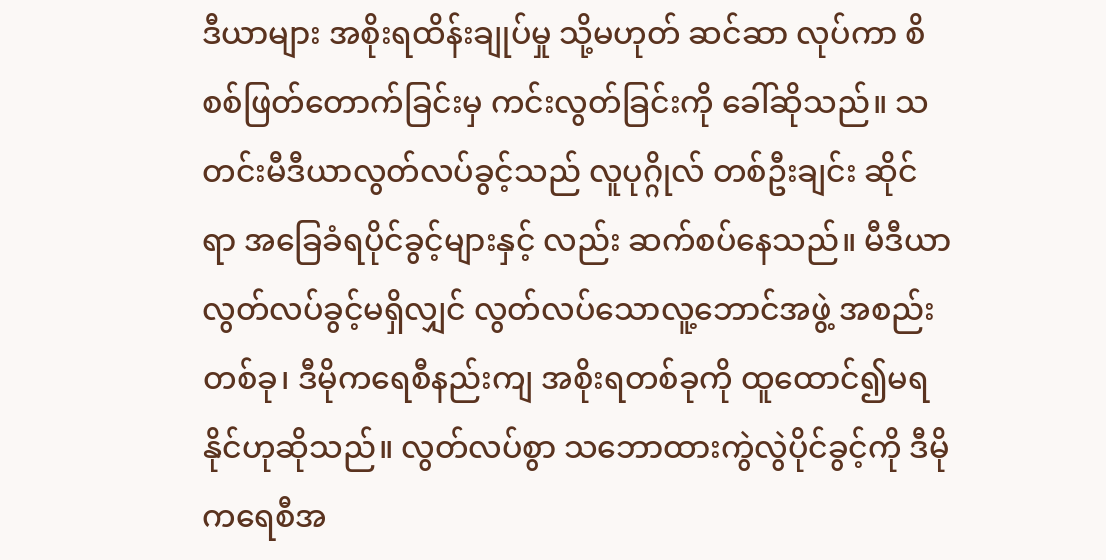ဒီယာများ အစိုးရထိန်းချုပ်မှု သို့မဟုတ် ဆင်ဆာ လုပ်ကာ စိစစ်ဖြတ်တောက်ခြင်းမှ ကင်းလွတ်ခြင်းကို ခေါ်ဆိုသည်။ သတင်းမီဒီယာလွတ်လပ်ခွင့်သည် လူပုဂ္ဂိုလ် တစ်ဦးချင်း ဆိုင်ရာ အခြေခံရပိုင်ခွင့်များနှင့် လည်း ဆက်စပ်နေသည်။ မီဒီယာလွတ်လပ်ခွင့်မရှိလျှင် လွတ်လပ်သောလူ့ဘောင်အဖွဲ့ အစည်းတစ်ခု၊ ဒီမိုကရေစီနည်းကျ အစိုးရတစ်ခုကို ထူထောင်၍မရနိုင်ဟုဆိုသည်။ လွတ်လပ်စွာ သဘောထားကွဲလွဲပိုင်ခွင့်ကို ဒီမိုကရေစီအ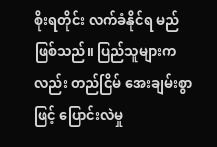စိုးရတိုင်း လက်ခံနိုင်ရ မည်ဖြစ်သည်။ ပြည်သူများကလည်း တည်ငြိမ် အေးချမ်းစွာဖြင့် ပြောင်းလဲမှု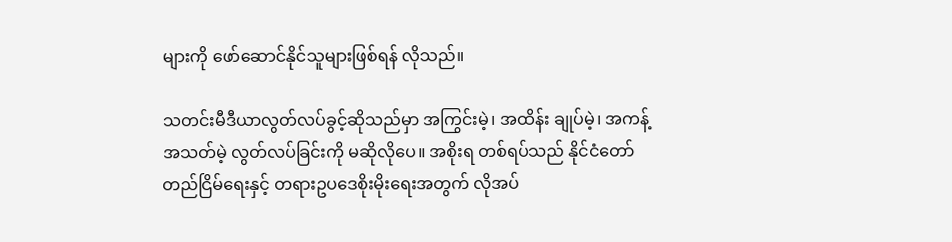များကို ဖော်ဆောင်နိုင်သူများဖြစ်ရန် လိုသည်။

သတင်းမီဒီယာလွတ်လပ်ခွင့်ဆိုသည်မှာ အကြွင်းမဲ့၊ အထိန်း ချုပ်မဲ့၊ အကန့်အသတ်မဲ့ လွတ်လပ်ခြင်းကို မဆိုလိုပေ။ အစိုးရ တစ်ရပ်သည် နိုင်ငံတော်တည်ငြိမ်ရေးနှင့် တရားဥပဒေစိုးမိုးရေးအတွက် လိုအပ်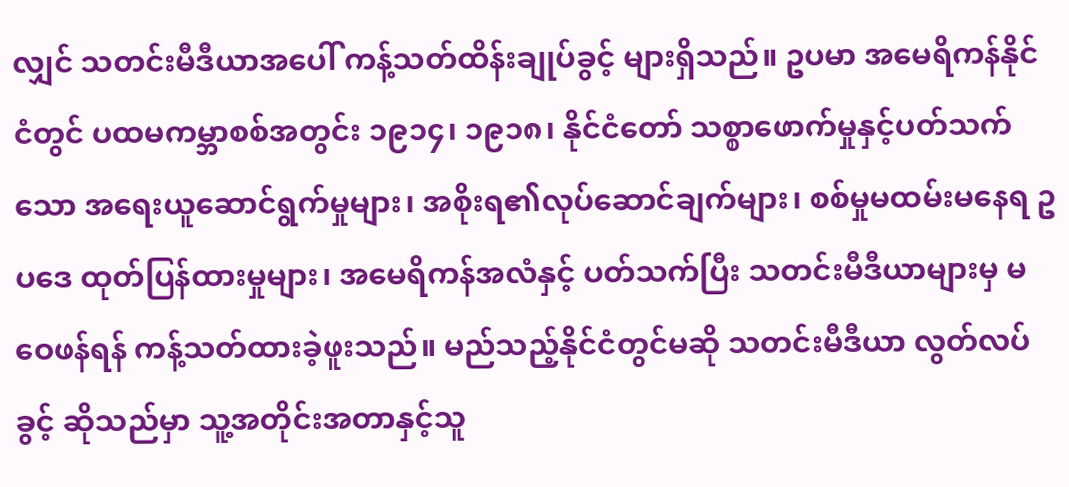လျှင် သတင်းမီဒီယာအပေါ် ကန့်သတ်ထိန်းချုပ်ခွင့် များရှိသည်။ ဥပမာ အမေရိကန်နိုင်ငံတွင် ပထမကမ္ဘာစစ်အတွင်း ၁၉၁၄၊ ၁၉၁၈၊ နိုင်ငံတော် သစ္စာဖောက်မှုနှင့်ပတ်သက်သော အရေးယူဆောင်ရွက်မှုများ၊ အစိုးရ၏လုပ်ဆောင်ချက်များ၊ စစ်မှုမထမ်းမနေရ ဥပဒေ ထုတ်ပြန်ထားမှုများ၊ အမေရိကန်အလံနှင့် ပတ်သက်ပြီး သတင်းမီဒီယာများမှ မဝေဖန်ရန် ကန့်သတ်ထားခဲ့ဖူးသည်။ မည်သည့်နိုင်ငံတွင်မဆို သတင်းမီဒီယာ လွတ်လပ်ခွင့် ဆိုသည်မှာ သူ့အတိုင်းအတာနှင့်သူ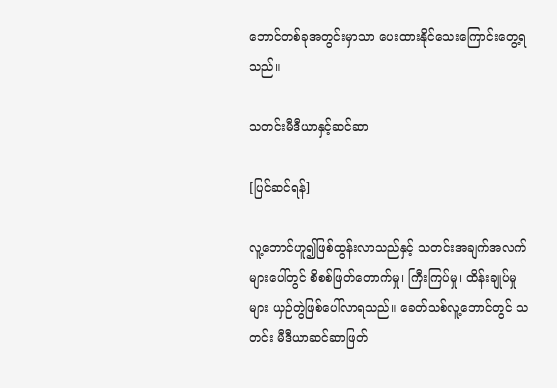ဘောင်တစ်ခုအတွင်းမှာသာ ပေးထားနိုင်သေးကြောင်းတွေ့ရသည်။

သတင်းမီဒီယာနှင့်ဆင်ဆာ

[ပြင်ဆင်ရန်]

လူ့ဘောင်ဟူ၍ဖြစ်ထွန်းလာသည်နှင့် သတင်းအချက်အလက် များပေါ်တွင် စိစစ်ဖြတ်တောက်မှု၊ ကြီးကြပ်မှု၊ ထိန်းချုပ်မှုများ ယှဉ်တွဲဖြစ်ပေါ်လာရသည်။ ခေတ်သစ်လူ့ဘောင်တွင် သတင်း မီဒီယာဆင်ဆာဖြတ်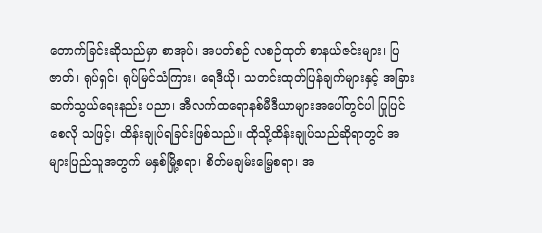တောက်ခြင်းဆိုသည်မှာ စာအုပ်၊ အပတ်စဉ် လစဉ်ထုတ် စာနယ်ဇင်းများ၊ ပြဇာတ်၊ ရုပ်ရှင်၊ ရုပ်မြင်သံကြား၊ ရေဒီယို၊ သတင်းထုတ်ပြန်ချက်များနှင့် အခြားဆက်သွယ်ရေးနည်း ပညာ၊ အီလက်ထရောနစ်မီဒီယာများအပေါ်တွင်ပါ ပြုပြင်စေလို သဖြင့်၊ ထိန်းချုပ်ရခြင်းဖြစ်သည်။ ထိုသို့ထိန်းချုပ်သည်ဆိုရာတွင် အများပြည်သူအတွက် မနှစ်မြို့စရာ၊ စိတ်မချမ်းမြေ့စရာ၊ အ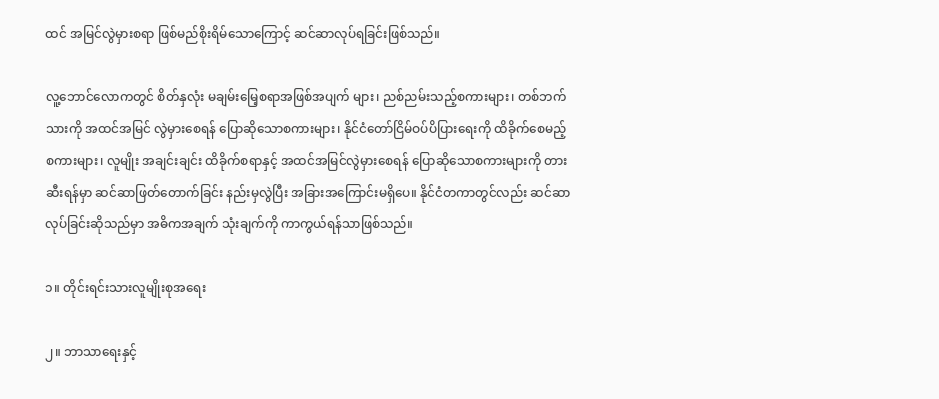ထင် အမြင်လွဲမှားစရာ ဖြစ်မည်စိုးရိမ်သောကြောင့် ဆင်ဆာလုပ်ရခြင်းဖြစ်သည်။

လူ့ဘောင်လောကတွင် စိတ်နှလုံး မချမ်းမြေ့စရာအဖြစ်အပျက် များ၊ ညစ်ညမ်းသည့်စကားများ၊ တစ်ဘက်သားကို အထင်အမြင် လွဲမှားစေရန် ပြောဆိုသောစကားများ၊ နိုင်ငံတော်ငြိမ်ဝပ်ပိပြားရေးကို ထိခိုက်စေမည့်စကားများ၊ လူမျိုး အချင်းချင်း ထိခိုက်စရာနှင့် အထင်အမြင်လွဲမှားစေရန် ပြောဆိုသောစကားများကို တားဆီးရန်မှာ ဆင်ဆာဖြတ်တောက်ခြင်း နည်းမှလွဲပြီး အခြားအကြောင်းမရှိပေ။ နိုင်ငံတကာတွင်လည်း ဆင်ဆာလုပ်ခြင်းဆိုသည်မှာ အဓိကအချက် သုံးချက်ကို ကာကွယ်ရန်သာဖြစ်သည်။

၁။ တိုင်းရင်းသားလူမျိုးစုအရေး

၂။ ဘာသာရေးနှင့်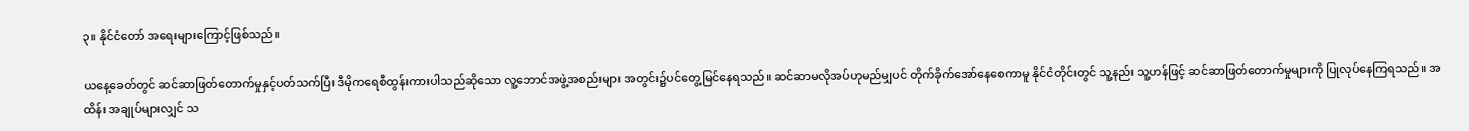၃။ နိုင်ငံတော် အရေးများကြောင့်ဖြစ်သည်။

ယနေ့ခေတ်တွင် ဆင်ဆာဖြတ်တောက်မှုနှင့်ပတ်သက်ပြီး ဒီမိုကရေစီထွန်းကားပါသည်ဆိုသော လူ့ဘောင်အဖွဲ့အစည်းများ အတွင်း၌ပင်တွေ့မြင်နေရသည်။ ဆင်ဆာမလိုအပ်ဟုမည်မျှပင် တိုက်ခိုက်အော်နေစေကာမူ နိုင်ငံတိုင်းတွင် သူ့နည်း သူ့ဟန်ဖြင့် ဆင်ဆာဖြတ်တောက်မှုများကို ပြုလုပ်နေကြရသည်။ အထိန်း အချုပ်များလျှင် သ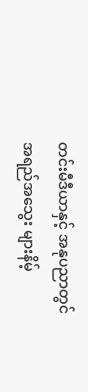တင်းမီဒီယာနှင့် အနုပညာတွင် အရည်အသွေး များနိမ့်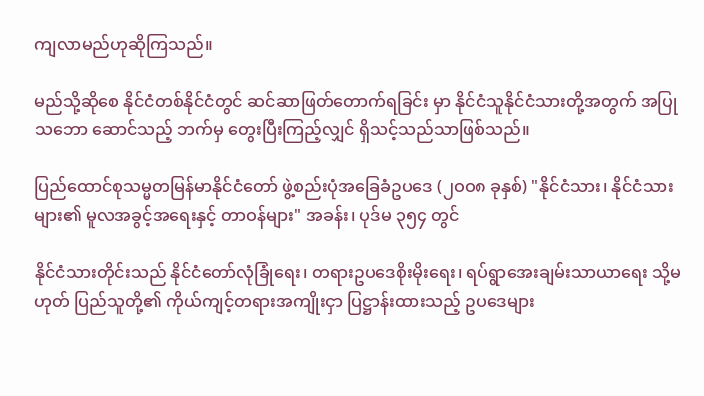ကျလာမည်ဟုဆိုကြသည်။

မည်သို့ဆိုစေ နိုင်ငံတစ်နိုင်ငံတွင် ဆင်ဆာဖြတ်တောက်ရခြင်း မှာ နိုင်ငံသူနိုင်ငံသားတို့အတွက် အပြုသဘော ဆောင်သည့် ဘက်မှ တွေးပြီးကြည့်လျှင် ရှိသင့်သည်သာဖြစ်သည်။

ပြည်ထောင်စုသမ္မတမြန်မာနိုင်ငံတော် ဖွဲ့စည်းပုံအခြေခံဥပဒေ (၂ဝဝ၈ ခုနှစ်) "နိုင်ငံသား၊ နိုင်ငံသားများ၏ မူလအခွင့်အရေးနှင့် တာဝန်များ" အခန်း၊ ပုဒ်မ ၃၅၄ တွင်

နိုင်ငံသားတိုင်းသည် နိုင်ငံတော်လုံခြုံရေး၊ တရားဥပဒေစိုးမိုးရေး၊ ရပ်ရွာအေးချမ်းသာယာရေး သို့မဟုတ် ပြည်သူတို့၏ ကိုယ်ကျင့်တရားအကျိုးငှာ ပြဋ္ဌာန်းထားသည့် ဥပဒေများ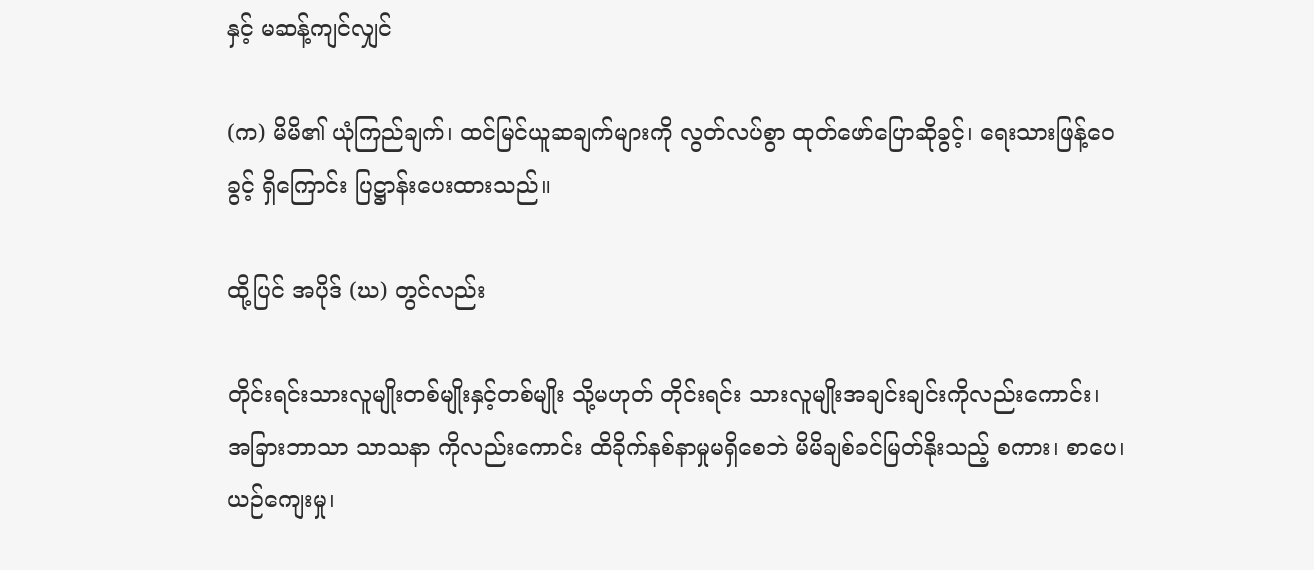နှင့် မဆန့်ကျင်လျှင်

(က) မိမိ၏ ယုံကြည်ချက်၊ ထင်မြင်ယူဆချက်များကို လွတ်လပ်စွာ ထုတ်ဖော်ပြောဆိုခွင့်၊ ရေးသားဖြန့်ဝေခွင့် ရှိကြောင်း ပြဋ္ဌာန်းပေးထားသည်။

ထို့ပြင် အပိုဒ် (ဃ) တွင်လည်း

တိုင်းရင်းသားလူမျိုးတစ်မျိုးနှင့်တစ်မျိုး သို့မဟုတ် တိုင်းရင်း သားလူမျိုးအချင်းချင်းကိုလည်းကောင်း၊ အခြားဘာသာ သာသနာ ကိုလည်းကောင်း ထိခိုက်နစ်နာမှုမရှိစေဘဲ မိမိချစ်ခင်မြတ်နိုးသည့် စကား၊ စာပေ၊ ယဉ်ကျေးမှု၊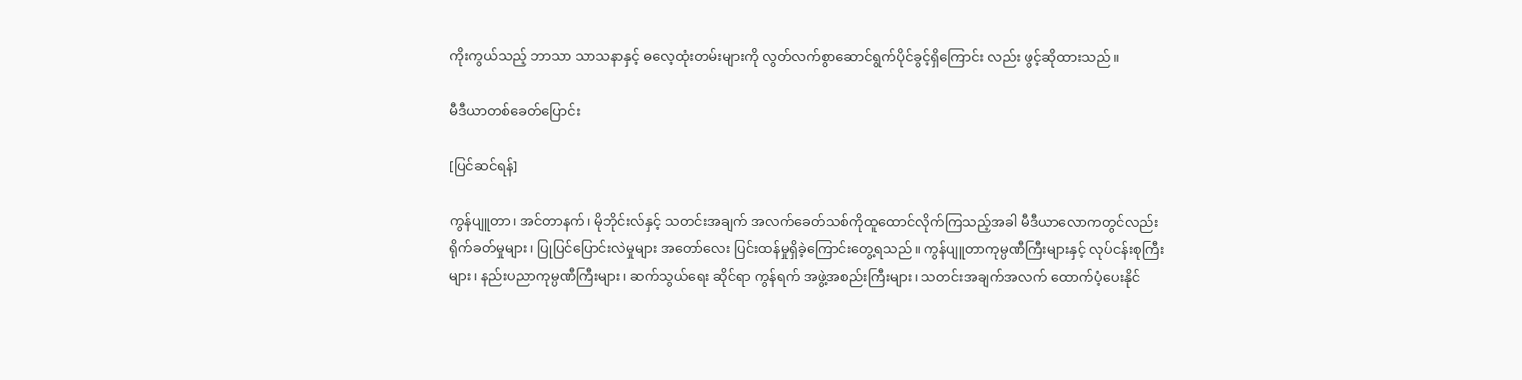ကိုးကွယ်သည့် ဘာသာ သာသနာနှင့် ဓလေ့ထုံးတမ်းများကို လွတ်လက်စွာဆောင်ရွက်ပိုင်ခွင့်ရှိကြောင်း လည်း ဖွင့်ဆိုထားသည်။

မီဒီယာတစ်ခေတ်ပြောင်း

[ပြင်ဆင်ရန်]

ကွန်ပျူတာ၊ အင်တာနက်၊ မိုဘိုင်းလ်နှင့် သတင်းအချက် အလက်ခေတ်သစ်ကိုထူထောင်လိုက်ကြသည့်အခါ မီဒီယာလောကတွင်လည်း ရိုက်ခတ်မှုများ၊ ပြုပြင်ပြောင်းလဲမှုများ အတော်လေး ပြင်းထန်မှုရှိခဲ့ကြောင်းတွေ့ရသည်။ ကွန်ပျူတာကုမ္ပဏီကြီးများနှင့် လုပ်ငန်းစုကြီးများ၊ နည်းပညာကုမ္ပဏီကြီးများ၊ ဆက်သွယ်ရေး ဆိုင်ရာ ကွန်ရက် အဖွဲ့အစည်းကြီးများ၊ သတင်းအချက်အလက် ထောက်ပံ့ပေးနိုင်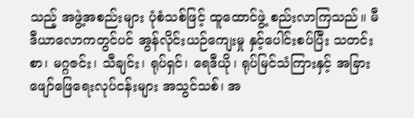သည့် အဖွဲ့အစည်းများ ပုံစံသစ်ဖြင့် ထူထောင်ဖွဲ့ စည်းလာကြသည်။ မီဒီယာလောကတွင်ပင် အွန်လိုင်းယဉ်ကျေးမှု နှင့်ပေါင်းစပ်ပြီး သတင်းစာ၊ မဂ္ဂဇင်း၊ သီချင်း၊ ရုပ်ရှင်၊ ရေဒီယို၊ ရုပ်မြင်သံကြားနှင့် အခြားဖျော်ဖြေရေးလုပ်ငန်းများ အသွင်သစ်၊ အ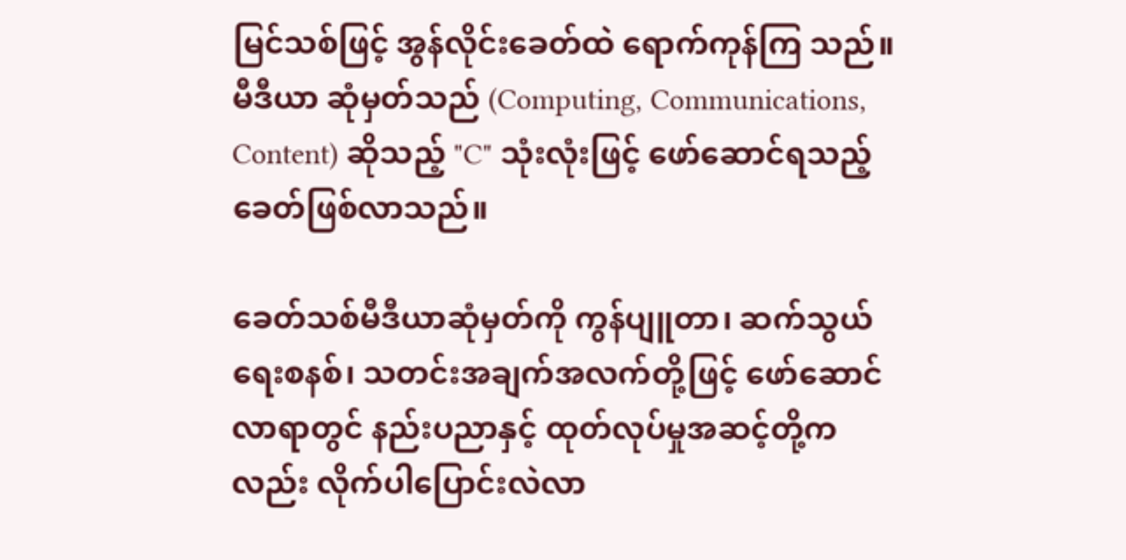မြင်သစ်ဖြင့် အွန်လိုင်းခေတ်ထဲ ရောက်ကုန်ကြ သည်။ မီဒီယာ ဆုံမှတ်သည် (Computing, Communications, Content) ဆိုသည့် "C" သုံးလုံးဖြင့် ဖော်ဆောင်ရသည့်ခေတ်ဖြစ်လာသည်။

ခေတ်သစ်မီဒီယာဆုံမှတ်ကို ကွန်ပျူတာ၊ ဆက်သွယ်ရေးစနစ်၊ သတင်းအချက်အလက်တို့ဖြင့် ဖော်ဆောင်လာရာတွင် နည်းပညာနှင့် ထုတ်လုပ်မှုအဆင့်တို့ကလည်း လိုက်ပါပြောင်းလဲလာ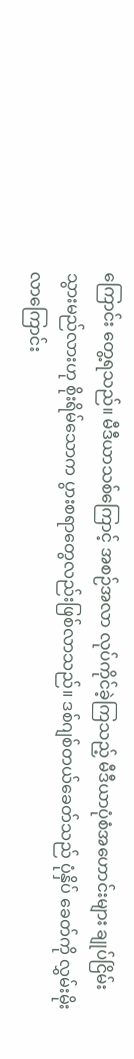ကြောင်း တွေ့ရသည်။ မီဒီယာသစ်ကြောင့် အစဉ်အလာ လုပ်ကိုင်ခဲ့ကြသည့် မီဒီယာပုံစံအဟောင်းများ ချုပ်ငြိမ်းသွားမည်လားဟု စိုးရိမ်သောက ပွားစရာတွေလည်းဖြစ်လာသည်။ ဒစ်ဂျစ်တယ်ခေတ်သည် ပုံနှိပ် ခေတ်ကို လွှမ်းမိုးလာကြောင်း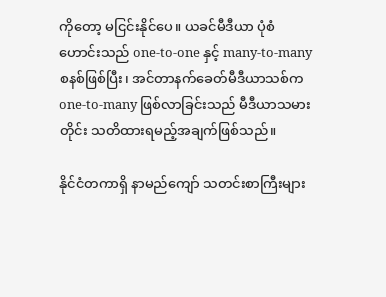ကိုတော့ မငြင်းနိုင်ပေ။ ယခင်မီဒီယာ ပုံစံဟောင်းသည် one-to-one နှင့် many-to-many စနစ်ဖြစ်ပြီး၊ အင်တာနက်ခေတ်မီဒီယာသစ်က one-to-many ဖြစ်လာခြင်းသည် မီဒီယာသမားတိုင်း သတိထားရမည့်အချက်ဖြစ်သည်။

နိုင်ငံတကာရှိ နာမည်ကျော် သတင်းစာကြီးများ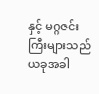နှင့် မဂ္ဂဇင်း ကြီးများသည် ယခုအခါ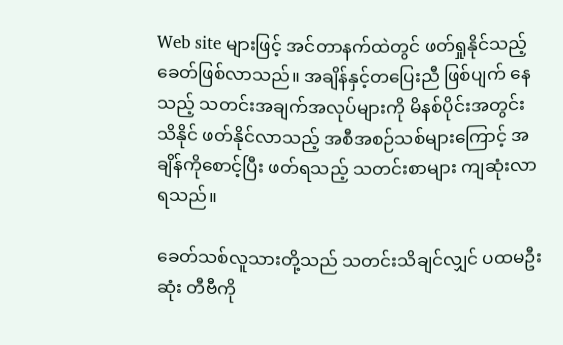Web site များဖြင့် အင်တာနက်ထဲတွင် ဖတ်ရှုနိုင်သည့် ခေတ်ဖြစ်လာသည်။ အချိန်နှင့်တပြေးညီ ဖြစ်ပျက် နေသည့် သတင်းအချက်အလုပ်များကို မိနစ်ပိုင်းအတွင်း သိနိုင် ဖတ်နိုင်လာသည့် အစီအစဉ်သစ်များကြောင့် အချိန်ကိုစောင့်ပြီး ဖတ်ရသည့် သတင်းစာများ ကျဆုံးလာရသည်။

ခေတ်သစ်လူသားတို့သည် သတင်းသိချင်လျှင် ပထမဦးဆုံး တီဗီကို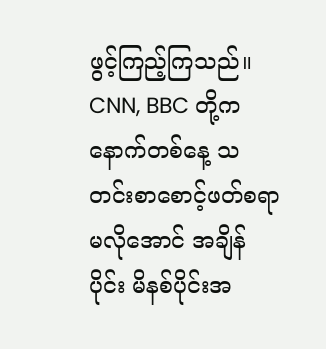ဖွင့်ကြည့်ကြသည်။ CNN, BBC တို့က နောက်တစ်နေ့ သတင်းစာစောင့်ဖတ်စရာမလိုအောင် အချိန်ပိုင်း မိနစ်ပိုင်းအ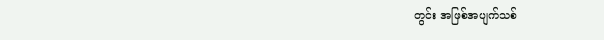တွင်း အဖြစ်အပျက်သစ်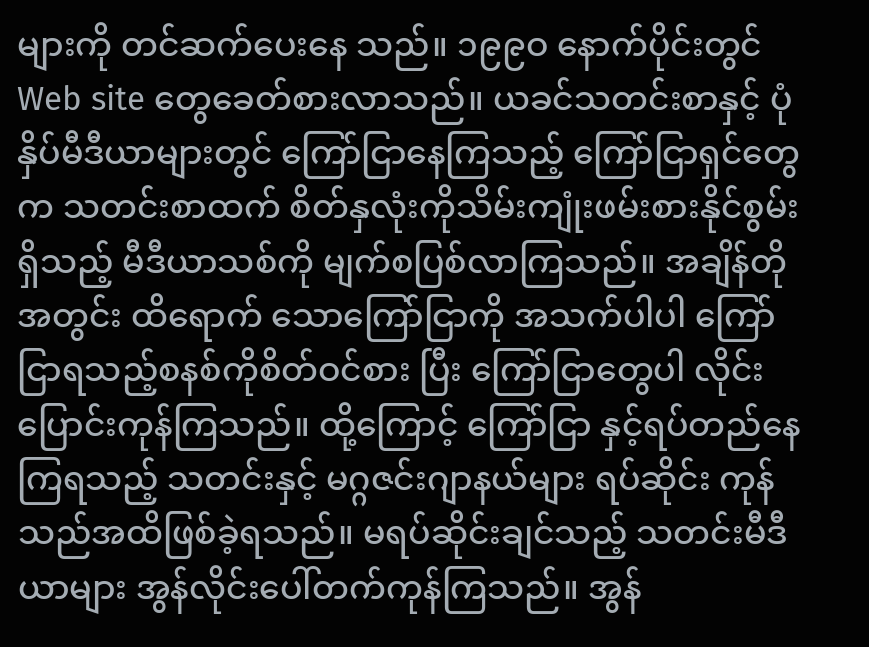များကို တင်ဆက်ပေးနေ သည်။ ၁၉၉ဝ နောက်ပိုင်းတွင် Web site တွေခေတ်စားလာသည်။ ယခင်သတင်းစာနှင့် ပုံနှိပ်မီဒီယာများတွင် ကြော်ငြာနေကြသည့် ကြော်ငြာရှင်တွေက သတင်းစာထက် စိတ်နှလုံးကိုသိမ်းကျုံးဖမ်းစားနိုင်စွမ်းရှိသည့် မီဒီယာသစ်ကို မျက်စပြစ်လာကြသည်။ အချိန်တိုအတွင်း ထိရောက် သောကြော်ငြာကို အသက်ပါပါ ကြော်ငြာရသည့်စနစ်ကိုစိတ်ဝင်စား ပြီး ကြော်ငြာတွေပါ လိုင်းပြောင်းကုန်ကြသည်။ ထို့ကြောင့် ကြော်ငြာ နှင့်ရပ်တည်နေကြရသည့် သတင်းနှင့် မဂ္ဂဇင်းဂျာနယ်များ ရပ်ဆိုင်း ကုန်သည်အထိဖြစ်ခဲ့ရသည်။ မရပ်ဆိုင်းချင်သည့် သတင်းမီဒီယာများ အွန်လိုင်းပေါ်တက်ကုန်ကြသည်။ အွန်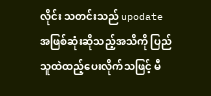လိုင်း သတင်းသည် upodate အဖြစ်ဆုံးဆိုသည့်အသိကို ပြည်သူထဲထည့်ပေးလိုက်သဖြင့် မီ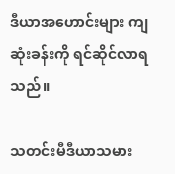ဒီယာအဟောင်းများ ကျဆုံးခန်းကို ရင်ဆိုင်လာရသည်။

သတင်းမီဒီယာသမား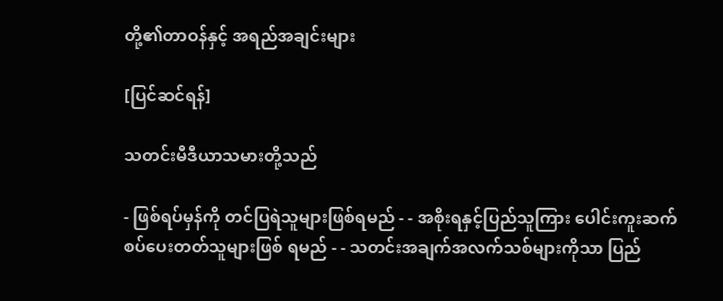တို့၏တာဝန်နှင့် အရည်အချင်းများ

[ပြင်ဆင်ရန်]

သတင်းမီဒီယာသမားတို့သည်

- ဖြစ်ရပ်မှန်ကို တင်ပြရဲသူများဖြစ်ရမည် - - အစိုးရနှင့်ပြည်သူကြား ပေါင်းကူးဆက်စပ်ပေးတတ်သူများဖြစ် ရမည် - - သတင်းအချက်အလက်သစ်များကိုသာ ပြည်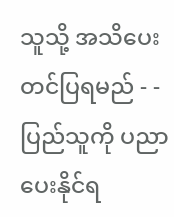သူသို့ အသိပေး တင်ပြရမည် - - ပြည်သူကို ပညာပေးနိုင်ရ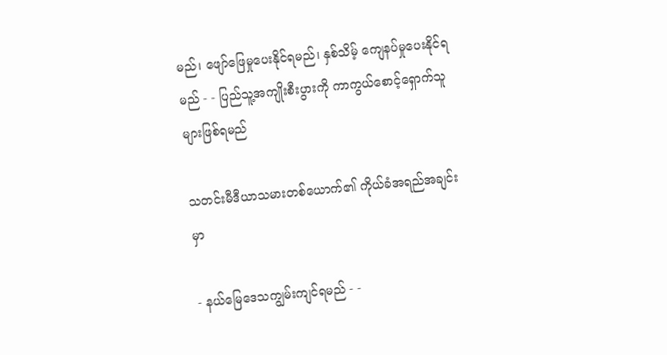မည်၊ ဖျော်ဖြေမှုပေးနိုင်ရမည်၊ နှစ်သိမ့် ကျေနပ်မှုပေးနိုင်ရမည် - - ပြည်သူ့အကျိုးစီးပွားကို ကာကွယ်စောင့်ရှောက်သူများဖြစ်ရမည်

သတင်းမီဒီယာသမားတစ်ယောက်၏ ကိုယ်ခံအရည်အချင်းမှာ

- နယ်မြေဒေသကျွမ်းကျင်ရမည် - -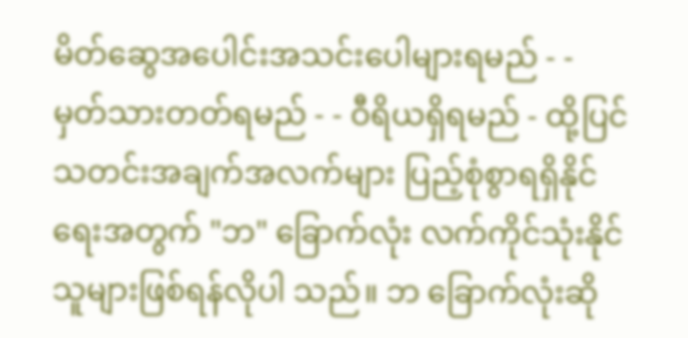မိတ်ဆွေအပေါင်းအသင်းပေါများရမည် - - မှတ်သားတတ်ရမည် - - ဝီရိယရှိရမည် - ထို့ပြင် သတင်းအချက်အလက်များ ပြည့်စုံစွာရရှိနိုင်ရေးအတွက် "ဘ" ခြောက်လုံး လက်ကိုင်သုံးနိုင်သူများဖြစ်ရန်လိုပါ သည်။ ဘ ခြောက်လုံးဆို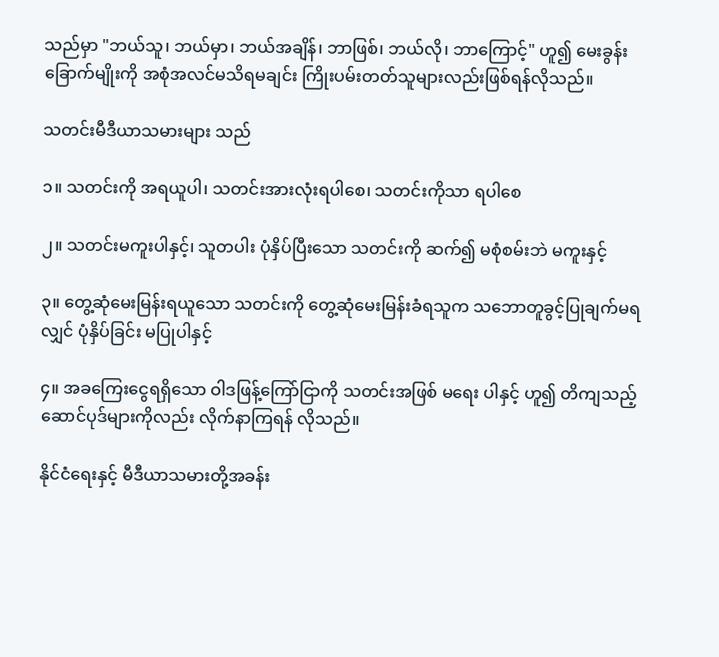သည်မှာ "ဘယ်သူ၊ ဘယ်မှာ၊ ဘယ်အချိန်၊ ဘာဖြစ်၊ ဘယ်လို၊ ဘာကြောင့်" ဟူ၍ မေးခွန်းခြောက်မျိုးကို အစုံအလင်မသိရမချင်း ကြိုးပမ်းတတ်သူများလည်းဖြစ်ရန်လိုသည်။

သတင်းမီဒီယာသမားများ သည်

၁။ သတင်းကို အရယူပါ၊ သတင်းအားလုံးရပါစေ၊ သတင်းကိုသာ ရပါစေ

၂။ သတင်းမကူးပါနှင့်၊ သူတပါး ပုံနှိပ်ပြီးသော သတင်းကို ဆက်၍ မစုံစမ်းဘဲ မကူးနှင့်

၃။ တွေ့ဆုံမေးမြန်းရယူသော သတင်းကို တွေ့ဆုံမေးမြန်းခံရသူက သဘောတူခွင့်ပြုချက်မရလျှင် ပုံနှိပ်ခြင်း မပြုပါနှင့်

၄။ အခကြေးငွေရရှိသော ဝါဒဖြန့်ကြော်ငြာကို သတင်းအဖြစ် မရေး ပါနှင့် ဟူ၍ တိကျသည့်ဆောင်ပုဒ်များကိုလည်း လိုက်နာကြရန် လိုသည်။

နိုင်ငံရေးနှင့် မီဒီယာသမားတို့အခန်း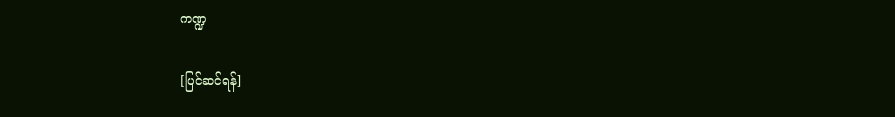ကဏ္ဍ

[ပြင်ဆင်ရန်]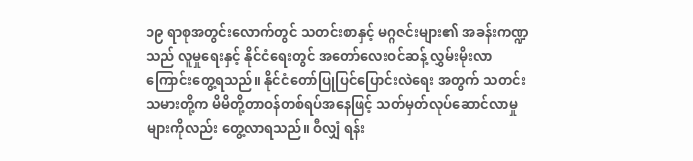၁၉ ရာစုအတွင်းလောက်တွင် သတင်းစာနှင့် မဂ္ဂဇင်းများ၏ အခန်းကဏ္ဍသည် လူမှုရေးနှင့် နိုင်ငံရေးတွင် အတော်လေးဝင်ဆန့် လွှမ်းမိုးလာကြောင်းတွေ့ရသည်။ နိုင်ငံတော်ပြုပြင်ပြောင်းလဲရေး အတွက် သတင်းသမားတို့က မိမိတို့တာဝန်တစ်ရပ်အနေဖြင့် သတ်မှတ်လုပ်ဆောင်လာမှုများကိုလည်း တွေ့လာရသည်။ ဝီလျှံ ရန်း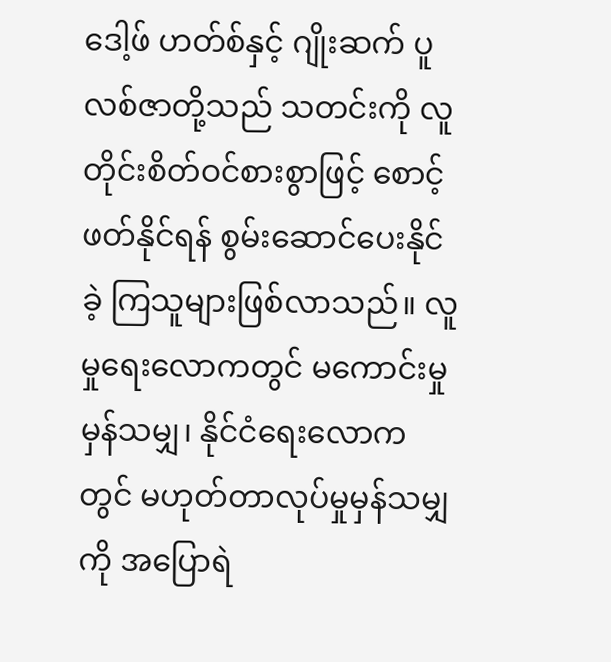ဒေါ့ဖ် ဟတ်စ်နှင့် ဂျိုးဆက် ပူလစ်ဇာတို့သည် သတင်းကို လူတိုင်းစိတ်ဝင်စားစွာဖြင့် စောင့်ဖတ်နိုင်ရန် စွမ်းဆောင်ပေးနိုင်ခဲ့ ကြသူများဖြစ်လာသည်။ လူမှုရေးလောကတွင် မကောင်းမှုမှန်သမျှ၊ နိုင်ငံရေးလောကတွင် မဟုတ်တာလုပ်မှုမှန်သမျှကို အပြောရဲ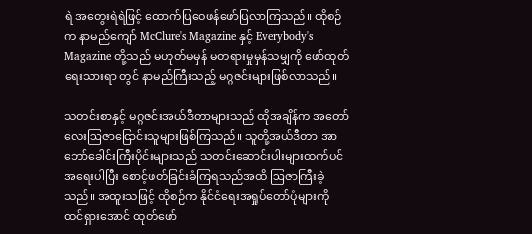ရဲ အတွေးရဲရဲဖြင့် ထောက်ပြဝေဖန်ဖော်ပြလာကြသည်။ ထိုစဉ်က နာမည်ကျော် McClure's Magazine နှင့် Everybody's Magazine တို့သည် မဟုတ်မမှန် မတရားမှုမှန်သမျှကို ဖော်ထုတ်ရေးသားရာ တွင် နာမည်ကြီးသည့် မဂ္ဂဇင်းများဖြစ်လာသည်။

သတင်းစာနှင့် မဂ္ဂဇင်းအယ်ဒီတာများသည် ထိုအချိန်က အတော်လေးဩဇာငြောင်းသူများဖြစ်ကြသည်။ သူတို့အယ်ဒီတာ အာဘော်ခေါင်းကြီးပိုင်းများသည် သတင်းဆောင်းပါးများထက်ပင် အရေးပါပြီး စောင့်ဖတ်ခြင်းခံကြရသည်အထိ ဩဇာကြီးခဲ့သည်။ အထူးသဖြင့် ထိုစဉ်က နိုင်ငံရေးအရှုပ်တော်ပုံများကို ထင်ရှားအောင် ထုတ်ဖော်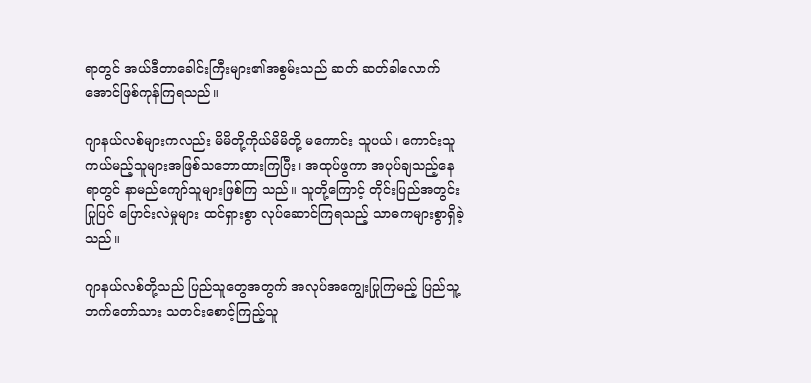ရာတွင် အယ်ဒီတာခေါင်းကြီးများ၏အစွမ်းသည် ဆတ် ဆတ်ခါလောက်အောင်ဖြစ်ကုန်ကြရသည်။

ဂျာနယ်လစ်များကလည်း မိမိတို့ကိုယ်မိမိတို့ မကောင်း သူပယ်၊ ကောင်းသူကယ်မည့်သူများအဖြစ်သဘောထားကြပြီး၊ အထုပ်ဖွကာ အပုပ်ချသည့်နေရာတွင် နာမည်ကျော်သူများဖြစ်ကြ သည်။ သူတို့ကြောင့် တိုင်းပြည်အတွင်း ပြုပြင် ပြောင်းလဲမှုများ ထင်ရှားစွာ လုပ်ဆောင်ကြရသည့် သာဓကများစွာရှိခဲ့သည်။

ဂျာနယ်လစ်တို့သည် ပြည်သူတွေအတွက် အလုပ်အကျွေးပြုကြမည့် ပြည်သူ့ဘက်တော်သား သတင်းစောင့်ကြည့်သူ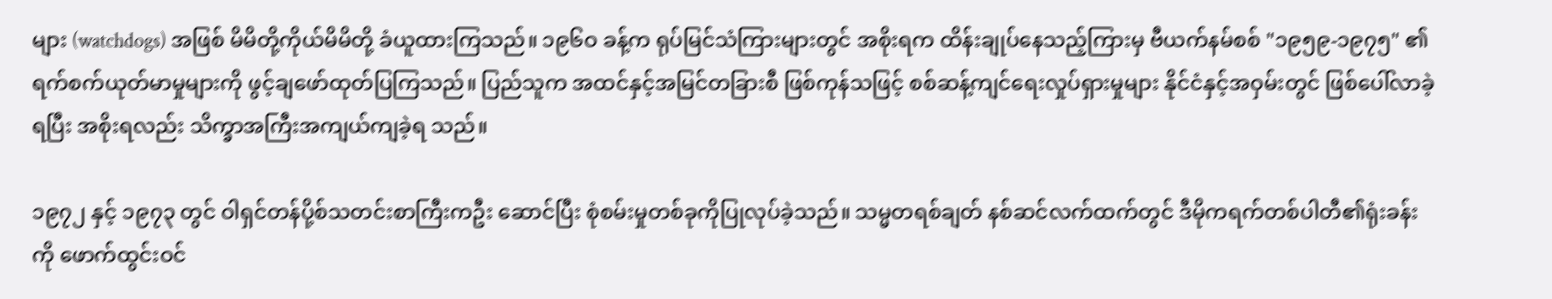များ (watchdogs) အဖြစ် မိမိတို့ကိုယ်မိမိတို့ ခံယူထားကြသည်။ ၁၉၆ဝ ခန့်က ရုပ်မြင်သံကြားများတွင် အစိုးရက ထိန်းချုပ်နေသည့်ကြားမှ ဗီယက်နမ်စစ် "၁၉၅၉-၁၉၇၅" ၏ ရက်စက်ယုတ်မာမှုများကို ဖွင့်ချဖော်ထုတ်ပြကြသည်။ ပြည်သူက အထင်နှင့်အမြင်တခြားစီ ဖြစ်ကုန်သဖြင့် စစ်ဆန့်ကျင်ရေးလှုပ်ရှားမှုများ နိုင်ငံနှင့်အဝှမ်းတွင် ဖြစ်ပေါ်လာခဲ့ရပြီး အစိုးရလည်း သိက္ခာအကြီးအကျယ်ကျခဲ့ရ သည်။

၁၉၇၂ နှင့် ၁၉၇၃ တွင် ဝါရှင်တန်ပို့စ်သတင်းစာကြီးကဦး ဆောင်ပြီး စုံစမ်းမှုတစ်ခုကိုပြုလုပ်ခဲ့သည်။ သမ္မတရစ်ချတ် နစ်ဆင်လက်ထက်တွင် ဒီမိုကရက်တစ်ပါတီ၏ရုံးခန်းကို ဖောက်ထွင်းဝင်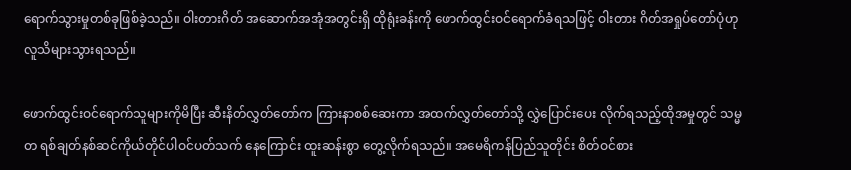ရောက်သွားမှုတစ်ခုဖြစ်ခဲ့သည်။ ဝါးတားဂိတ် အဆောက်အအုံအတွင်းရှိ ထိုရုံးခန်းကို ဖောက်ထွင်းဝင်ရောက်ခံရသဖြင့် ဝါးတား ဂိတ်အရှုပ်တော်ပုံဟု လူသိများသွားရသည်။

ဖောက်ထွင်းဝင်ရောက်သူများကိုမိပြီး ဆီးနိတ်လွှတ်တော်က ကြားနာစစ်ဆေးကာ အထက်လွှတ်တော်သို့ လွှဲပြောင်းပေး လိုက်ရသည့်ထိုအမှုတွင် သမ္မတ ရစ်ချတ်နစ်ဆင်ကိုယ်တိုင်ပါဝင်ပတ်သက် နေကြောင်း ထူးဆန်းစွာ တွေ့လိုက်ရသည်။ အမေရိကန်ပြည်သူတိုင်း စိတ်ဝင်စား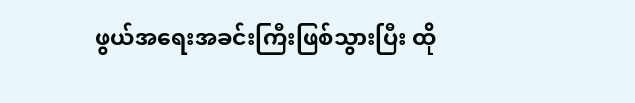ဖွယ်အရေးအခင်းကြီးဖြစ်သွားပြီး ထို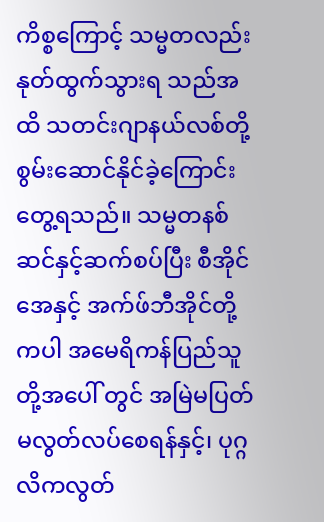ကိစ္စကြောင့် သမ္မတလည်းနုတ်ထွက်သွားရ သည်အထိ သတင်းဂျာနယ်လစ်တို့ စွမ်းဆောင်နိုင်ခဲ့ကြောင်းတွေ့ရသည်။ သမ္မတနစ်ဆင်နှင့်ဆက်စပ်ပြီး စီအိုင်အေနှင့် အက်ဖ်ဘီအိုင်တို့ကပါ အမေရိကန်ပြည်သူတို့အပေါ် တွင် အမြဲမပြတ် မလွတ်လပ်စေရန်နှင့်၊ ပုဂ္ဂလိကလွတ်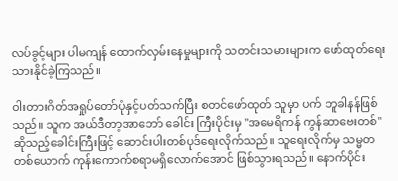လပ်ခွင့်များ ပါမကျန် ထောက်လှမ်းနေမှုများကို သတင်းသမားများက ဖော်ထုတ်ရေးသားနိုင်ခဲ့ကြသည်။

ဝါးတားဂိတ်အရှုပ်တော်ပုံနှင့်ပတ်သက်ပြီး စတင်ဖော်ထုတ် သူမှာ ပက် ဘူခါနန်ဖြစ်သည်။ သူက အယ်ဒီတာ့အာဘော် ခေါင်း ကြီးပိုင်းမှ "အမေရိကန် ကွန်ဆာဗေးတစ်" ဆိုသည့်ခေါင်းကြီးဖြင့် ဆောင်းပါးတစ်ပုဒ်ရေးလိုက်သည်။ သူရေးလိုက်မှ သမ္မတတစ်ယောက် ကုန်းကောက်စရာမရှိလောက်အောင် ဖြစ်သွားရသည်။ နောက်ပိုင်း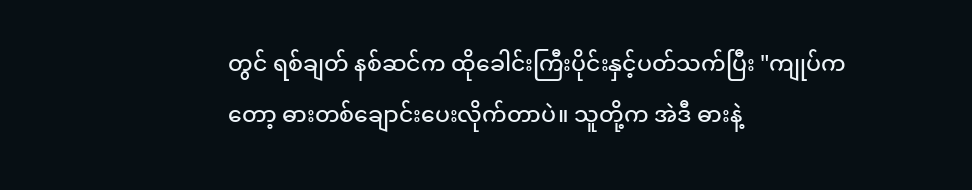တွင် ရစ်ချတ် နစ်ဆင်က ထိုခေါင်းကြီးပိုင်းနှင့်ပတ်သက်ပြီး "ကျုပ်ကတော့ ဓားတစ်ချောင်းပေးလိုက်တာပဲ။ သူတို့က အဲဒီ ဓားနဲ့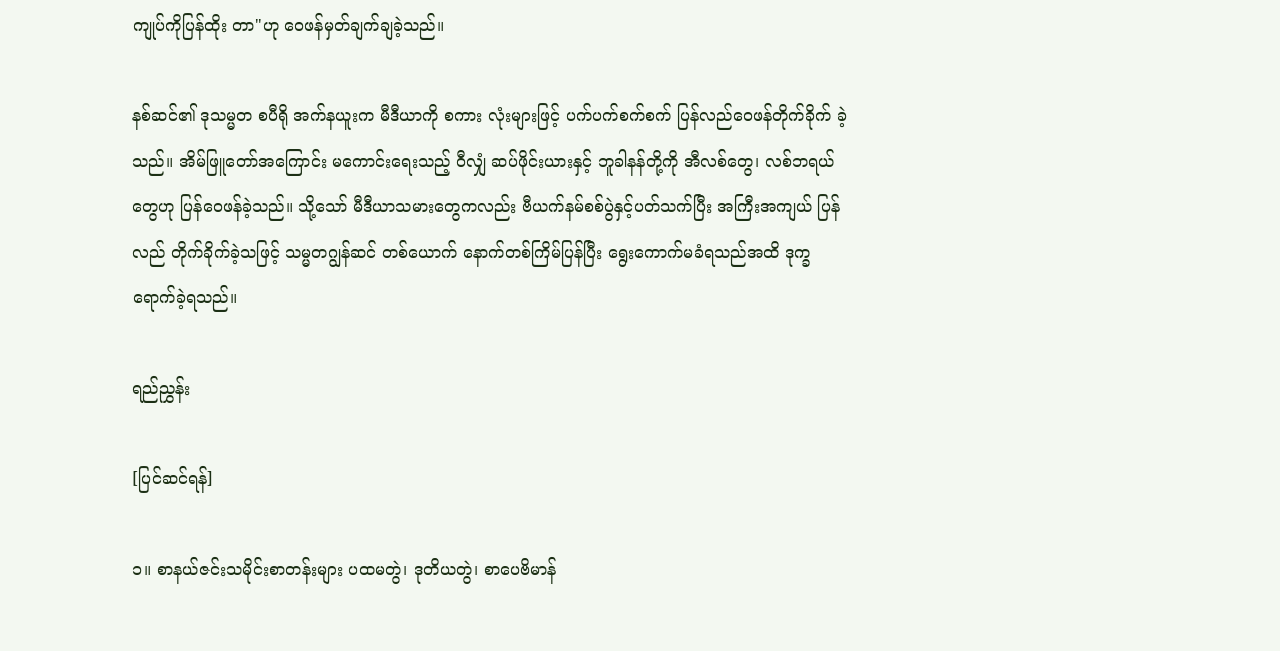ကျုပ်ကိုပြန်ထိုး တာ"ဟု ဝေဖန်မှတ်ချက်ချခဲ့သည်။

နစ်ဆင်၏ ဒုသမ္မတ စပီရို အက်နယူးက မီဒီယာကို စကား လုံးများဖြင့် ပက်ပက်စက်စက် ပြန်လည်ဝေဖန်တိုက်ခိုက် ခဲ့သည်။ အိမ်ဖြူတော်အကြောင်း မကောင်းရေးသည့် ဝီလျှံ ဆပ်ဖိုင်းယားနှင့် ဘူခါနန်တို့ကို အီလစ်တွေ၊ လစ်ဘရယ်တွေဟု ပြန်ဝေဖန်ခဲ့သည်။ သို့သော် မီဒီယာသမားတွေကလည်း ဗီယက်နမ်စစ်ပွဲနှင့်ပတ်သက်ပြီး အကြီးအကျယ် ပြန်လည် တိုက်ခိုက်ခဲ့သဖြင့် သမ္မတဂျွန်ဆင် တစ်ယောက် နောက်တစ်ကြိမ်ပြန်ပြီး ရွေးကောက်မခံရသည်အထိ ဒုက္ခရောက်ခဲ့ရသည်။

ရည်ညွှန်း

[ပြင်ဆင်ရန်]

၁။ စာနယ်ဇင်းသမိုင်းစာတန်းများ ပထမတွဲ၊ ဒုတိယတွဲ၊ စာပေဗိမာန်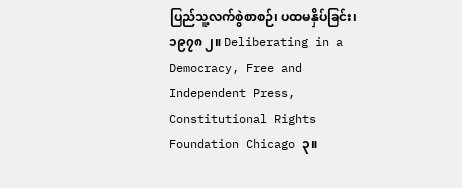ပြည်သူ့လက်စွဲစာစဉ်၊ ပထမနှိပ်ခြင်း၊ ၁၉၇၈ ၂။ Deliberating in a Democracy, Free and Independent Press, Constitutional Rights Foundation Chicago ၃။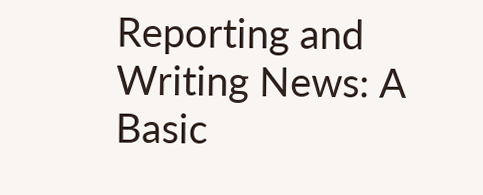Reporting and Writing News: A Basic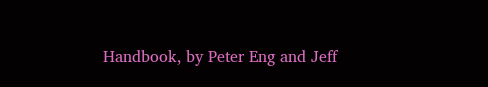Handbook, by Peter Eng and Jeff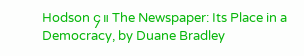Hodson ၄။ The Newspaper: Its Place in a Democracy, by Duane Bradley